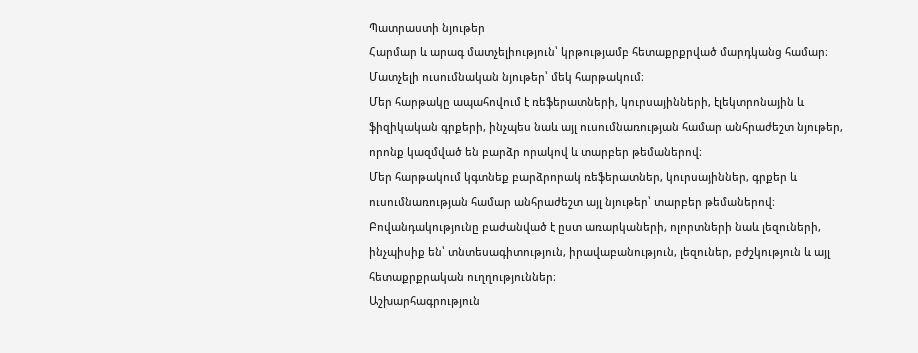Պատրաստի նյութեր
Հարմար և արագ մատչելիություն՝ կրթությամբ հետաքրքրված մարդկանց համար։
Մատչելի ուսումնական նյութեր՝ մեկ հարթակում։
Մեր հարթակը ապահովում է ռեֆերատների, կուրսայինների, էլեկտրոնային և ֆիզիկական գրքերի, ինչպես նաև այլ ուսումնառության համար անհրաժեշտ նյութեր, որոնք կազմված են բարձր որակով և տարբեր թեմաներով։
Մեր հարթակում կգտնեք բարձրորակ ռեֆերատներ, կուրսայիններ, գրքեր և ուսումնառության համար անհրաժեշտ այլ նյութեր՝ տարբեր թեմաներով։
Բովանդակությունը բաժանված է ըստ առարկաների, ոլորտների նաև լեզուների, ինչպիսիք են՝ տնտեսագիտություն, իրավաբանություն, լեզուներ, բժշկություն և այլ հետաքրքրական ուղղություններ։
Աշխարհագրություն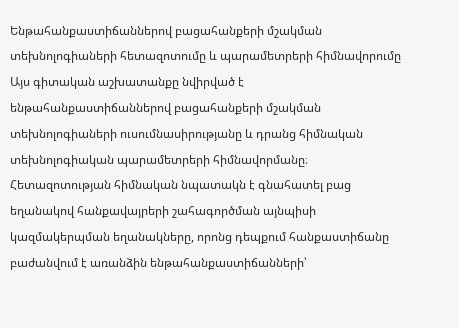Ենթահանքաստիճաններով բացահանքերի մշակման տեխնոլոգիաների հետազոտումը և պարամետրերի հիմնավորումը
Այս գիտական աշխատանքը նվիրված է ենթահանքաստիճաններով բացահանքերի մշակման տեխնոլոգիաների ուսումնասիրությանը և դրանց հիմնական տեխնոլոգիական պարամետրերի հիմնավորմանը։ Հետազոտության հիմնական նպատակն է գնահատել բաց եղանակով հանքավայրերի շահագործման այնպիսի կազմակերպման եղանակները, որոնց դեպքում հանքաստիճանը բաժանվում է առանձին ենթահանքաստիճանների՝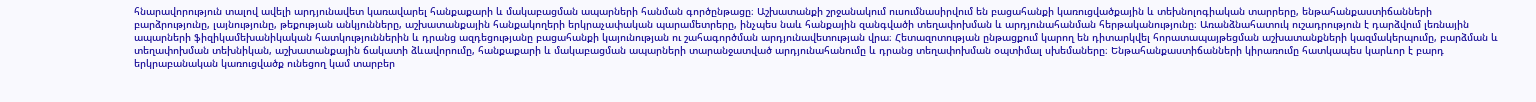հնարավորություն տալով ավելի արդյունավետ կառավարել հանքաքարի և մակաբացման ապարների հանման գործընթացը։ Աշխատանքի շրջանակում ուսումնասիրվում են բացահանքի կառուցվածքային և տեխնոլոգիական տարրերը, ենթահանքաստիճանների բարձրությունը, լայնությունը, թեքության անկյունները, աշխատանքային հանքակողերի երկրաչափական պարամետրերը, ինչպես նաև հանքային զանգվածի տեղափոխման և արդյունահանման հերթականությունը։ Առանձնահատուկ ուշադրություն է դարձվում լեռնային ապարների ֆիզիկամեխանիկական հատկություններին և դրանց ազդեցությանը բացահանքի կայունության ու շահագործման արդյունավետության վրա։ Հետազոտության ընթացքում կարող են դիտարկվել հորատապայթեցման աշխատանքների կազմակերպումը, բարձման և տեղափոխման տեխնիկան, աշխատանքային ճակատի ձևավորումը, հանքաքարի և մակաբացման ապարների տարանջատված արդյունահանումը և դրանց տեղափոխման օպտիմալ սխեմաները։ Ենթահանքաստիճանների կիրառումը հատկապես կարևոր է բարդ երկրաբանական կառուցվածք ունեցող կամ տարբեր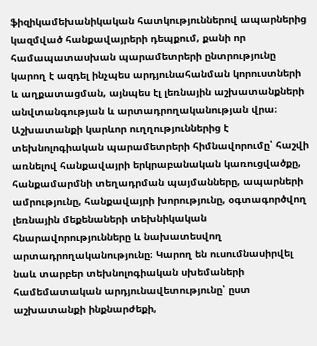ֆիզիկամեխանիկական հատկություններով ապարներից կազմված հանքավայրերի դեպքում, քանի որ համապատասխան պարամետրերի ընտրությունը կարող է ազդել ինչպես արդյունահանման կորուստների և աղքատացման, այնպես էլ լեռնային աշխատանքների անվտանգության և արտադրողականության վրա։ Աշխատանքի կարևոր ուղղություններից է տեխնոլոգիական պարամետրերի հիմնավորումը՝ հաշվի առնելով հանքավայրի երկրաբանական կառուցվածքը, հանքամարմնի տեղադրման պայմանները, ապարների ամրությունը, հանքավայրի խորությունը, օգտագործվող լեռնային մեքենաների տեխնիկական հնարավորությունները և նախատեսվող արտադրողականությունը։ Կարող են ուսումնասիրվել նաև տարբեր տեխնոլոգիական սխեմաների համեմատական արդյունավետությունը՝ ըստ աշխատանքի ինքնարժեքի,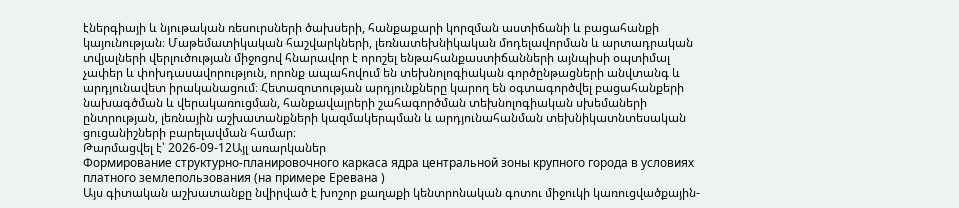էներգիայի և նյութական ռեսուրսների ծախսերի, հանքաքարի կորզման աստիճանի և բացահանքի կայունության։ Մաթեմատիկական հաշվարկների, լեռնատեխնիկական մոդելավորման և արտադրական տվյալների վերլուծության միջոցով հնարավոր է որոշել ենթահանքաստիճանների այնպիսի օպտիմալ չափեր և փոխդասավորություն, որոնք ապահովում են տեխնոլոգիական գործընթացների անվտանգ և արդյունավետ իրականացում։ Հետազոտության արդյունքները կարող են օգտագործվել բացահանքերի նախագծման և վերակառուցման, հանքավայրերի շահագործման տեխնոլոգիական սխեմաների ընտրության, լեռնային աշխատանքների կազմակերպման և արդյունահանման տեխնիկատնտեսական ցուցանիշների բարելավման համար։
Թարմացվել է՝ 2026-09-12Այլ առարկաներ
Формирование структурно-планировочного каркаса ядра центральной зоны крупного города в условиях платного землепользования (на примере Еревана )
Այս գիտական աշխատանքը նվիրված է խոշոր քաղաքի կենտրոնական գոտու միջուկի կառուցվածքային-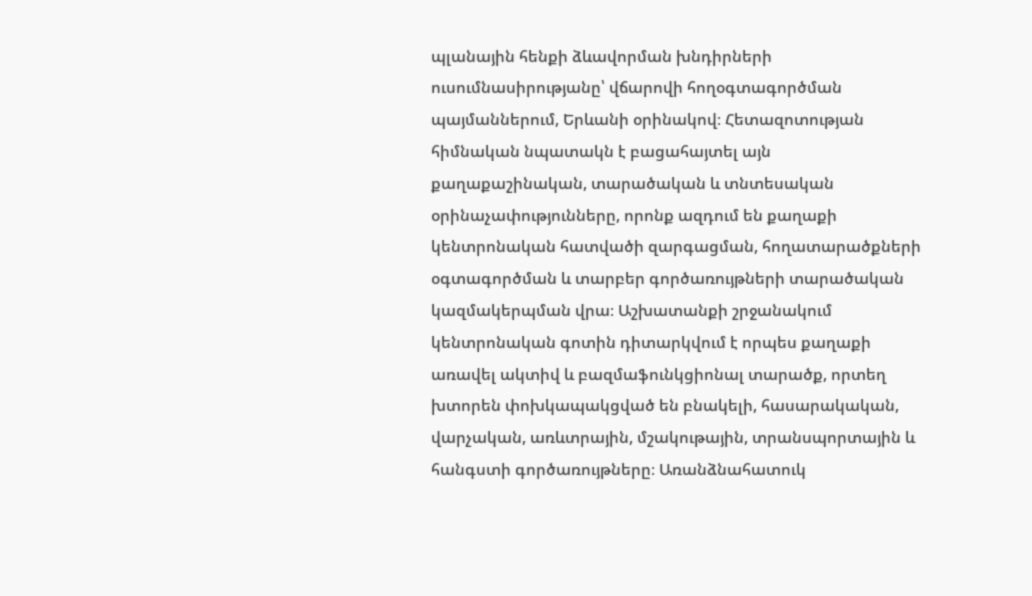պլանային հենքի ձևավորման խնդիրների ուսումնասիրությանը՝ վճարովի հողօգտագործման պայմաններում, Երևանի օրինակով։ Հետազոտության հիմնական նպատակն է բացահայտել այն քաղաքաշինական, տարածական և տնտեսական օրինաչափությունները, որոնք ազդում են քաղաքի կենտրոնական հատվածի զարգացման, հողատարածքների օգտագործման և տարբեր գործառույթների տարածական կազմակերպման վրա։ Աշխատանքի շրջանակում կենտրոնական գոտին դիտարկվում է որպես քաղաքի առավել ակտիվ և բազմաֆունկցիոնալ տարածք, որտեղ խտորեն փոխկապակցված են բնակելի, հասարակական, վարչական, առևտրային, մշակութային, տրանսպորտային և հանգստի գործառույթները։ Առանձնահատուկ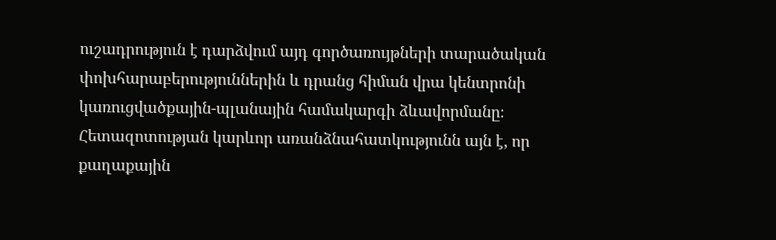ուշադրություն է դարձվում այդ գործառույթների տարածական փոխհարաբերություններին և դրանց հիման վրա կենտրոնի կառուցվածքային-պլանային համակարգի ձևավորմանը։ Հետազոտության կարևոր առանձնահատկությունն այն է, որ քաղաքային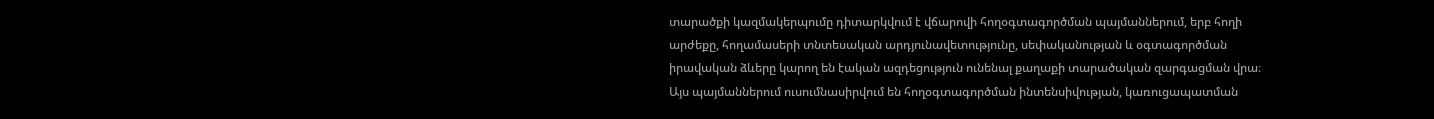տարածքի կազմակերպումը դիտարկվում է վճարովի հողօգտագործման պայմաններում, երբ հողի արժեքը, հողամասերի տնտեսական արդյունավետությունը, սեփականության և օգտագործման իրավական ձևերը կարող են էական ազդեցություն ունենալ քաղաքի տարածական զարգացման վրա։ Այս պայմաններում ուսումնասիրվում են հողօգտագործման ինտենսիվության, կառուցապատման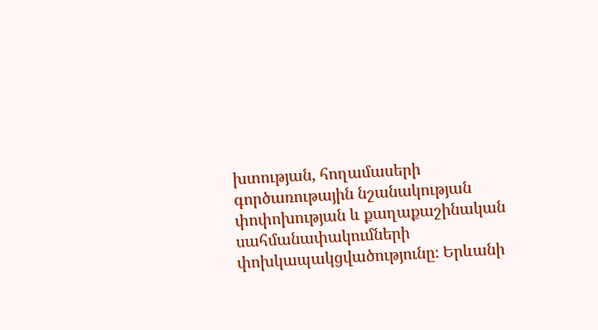խտության, հողամասերի գործառութային նշանակության փոփոխության և քաղաքաշինական սահմանափակումների փոխկապակցվածությունը։ Երևանի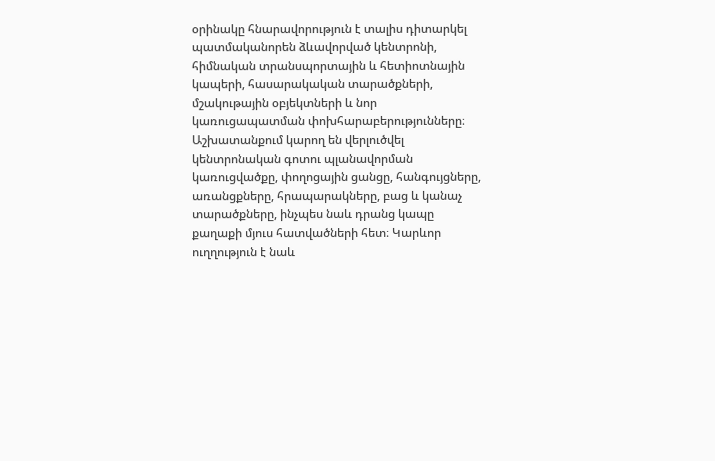օրինակը հնարավորություն է տալիս դիտարկել պատմականորեն ձևավորված կենտրոնի, հիմնական տրանսպորտային և հետիոտնային կապերի, հասարակական տարածքների, մշակութային օբյեկտների և նոր կառուցապատման փոխհարաբերությունները։ Աշխատանքում կարող են վերլուծվել կենտրոնական գոտու պլանավորման կառուցվածքը, փողոցային ցանցը, հանգույցները, առանցքները, հրապարակները, բաց և կանաչ տարածքները, ինչպես նաև դրանց կապը քաղաքի մյուս հատվածների հետ։ Կարևոր ուղղություն է նաև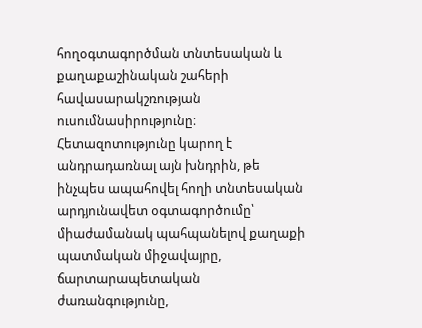հողօգտագործման տնտեսական և քաղաքաշինական շահերի հավասարակշռության ուսումնասիրությունը։ Հետազոտությունը կարող է անդրադառնալ այն խնդրին, թե ինչպես ապահովել հողի տնտեսական արդյունավետ օգտագործումը՝ միաժամանակ պահպանելով քաղաքի պատմական միջավայրը, ճարտարապետական ժառանգությունը,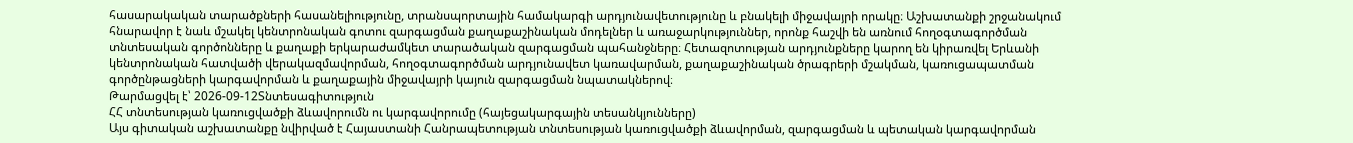հասարակական տարածքների հասանելիությունը, տրանսպորտային համակարգի արդյունավետությունը և բնակելի միջավայրի որակը։ Աշխատանքի շրջանակում հնարավոր է նաև մշակել կենտրոնական գոտու զարգացման քաղաքաշինական մոդելներ և առաջարկություններ, որոնք հաշվի են առնում հողօգտագործման տնտեսական գործոնները և քաղաքի երկարաժամկետ տարածական զարգացման պահանջները։ Հետազոտության արդյունքները կարող են կիրառվել Երևանի կենտրոնական հատվածի վերակազմավորման, հողօգտագործման արդյունավետ կառավարման, քաղաքաշինական ծրագրերի մշակման, կառուցապատման գործընթացների կարգավորման և քաղաքային միջավայրի կայուն զարգացման նպատակներով։
Թարմացվել է՝ 2026-09-12Տնտեսագիտություն
ՀՀ տնտեսության կառուցվածքի ձևավորումն ու կարգավորումը (հայեցակարգային տեսանկյունները)
Այս գիտական աշխատանքը նվիրված է Հայաստանի Հանրապետության տնտեսության կառուցվածքի ձևավորման, զարգացման և պետական կարգավորման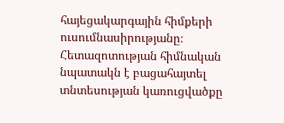հայեցակարգային հիմքերի ուսումնասիրությանը։ Հետազոտության հիմնական նպատակն է բացահայտել տնտեսության կառուցվածքը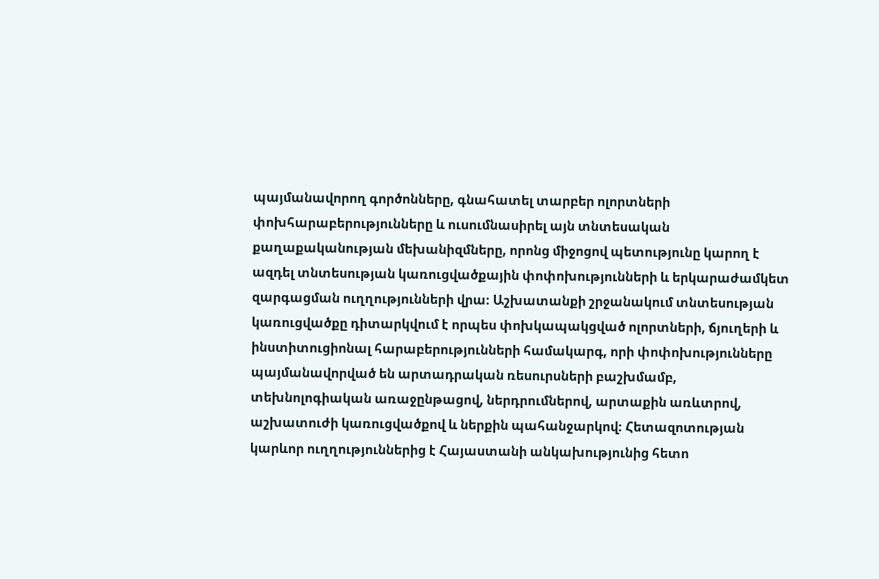պայմանավորող գործոնները, գնահատել տարբեր ոլորտների փոխհարաբերությունները և ուսումնասիրել այն տնտեսական քաղաքականության մեխանիզմները, որոնց միջոցով պետությունը կարող է ազդել տնտեսության կառուցվածքային փոփոխությունների և երկարաժամկետ զարգացման ուղղությունների վրա։ Աշխատանքի շրջանակում տնտեսության կառուցվածքը դիտարկվում է որպես փոխկապակցված ոլորտների, ճյուղերի և ինստիտուցիոնալ հարաբերությունների համակարգ, որի փոփոխությունները պայմանավորված են արտադրական ռեսուրսների բաշխմամբ, տեխնոլոգիական առաջընթացով, ներդրումներով, արտաքին առևտրով, աշխատուժի կառուցվածքով և ներքին պահանջարկով։ Հետազոտության կարևոր ուղղություններից է Հայաստանի անկախությունից հետո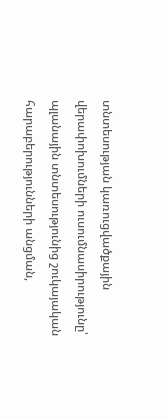տնտեսության կառուցվածքային վերափոխումների ուսումնասիրությունը՝ պլանային տնտեսությունից շուկայական հարաբերությունների անցման,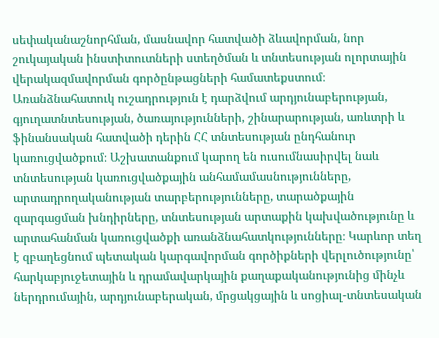սեփականաշնորհման, մասնավոր հատվածի ձևավորման, նոր շուկայական ինստիտուտների ստեղծման և տնտեսության ոլորտային վերակազմավորման գործընթացների համատեքստում։ Առանձնահատուկ ուշադրություն է դարձվում արդյունաբերության, գյուղատնտեսության, ծառայությունների, շինարարության, առևտրի և ֆինանսական հատվածի դերին ՀՀ տնտեսության ընդհանուր կառուցվածքում։ Աշխատանքում կարող են ուսումնասիրվել նաև տնտեսության կառուցվածքային անհամամասնությունները, արտադրողականության տարբերությունները, տարածքային զարգացման խնդիրները, տնտեսության արտաքին կախվածությունը և արտահանման կառուցվածքի առանձնահատկությունները։ Կարևոր տեղ է զբաղեցնում պետական կարգավորման գործիքների վերլուծությունը՝ հարկաբյուջետային և դրամավարկային քաղաքականությունից մինչև ներդրումային, արդյունաբերական, մրցակցային և սոցիալ-տնտեսական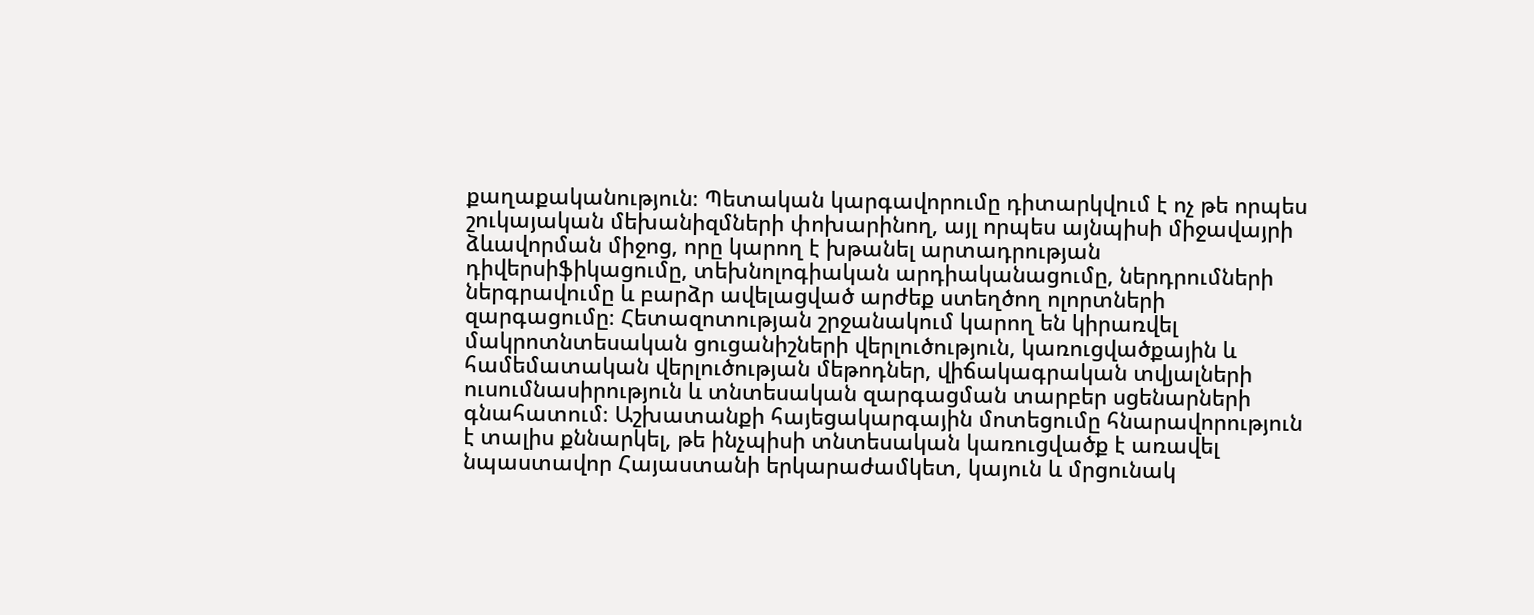քաղաքականություն։ Պետական կարգավորումը դիտարկվում է ոչ թե որպես շուկայական մեխանիզմների փոխարինող, այլ որպես այնպիսի միջավայրի ձևավորման միջոց, որը կարող է խթանել արտադրության դիվերսիֆիկացումը, տեխնոլոգիական արդիականացումը, ներդրումների ներգրավումը և բարձր ավելացված արժեք ստեղծող ոլորտների զարգացումը։ Հետազոտության շրջանակում կարող են կիրառվել մակրոտնտեսական ցուցանիշների վերլուծություն, կառուցվածքային և համեմատական վերլուծության մեթոդներ, վիճակագրական տվյալների ուսումնասիրություն և տնտեսական զարգացման տարբեր սցենարների գնահատում։ Աշխատանքի հայեցակարգային մոտեցումը հնարավորություն է տալիս քննարկել, թե ինչպիսի տնտեսական կառուցվածք է առավել նպաստավոր Հայաստանի երկարաժամկետ, կայուն և մրցունակ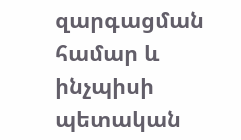զարգացման համար և ինչպիսի պետական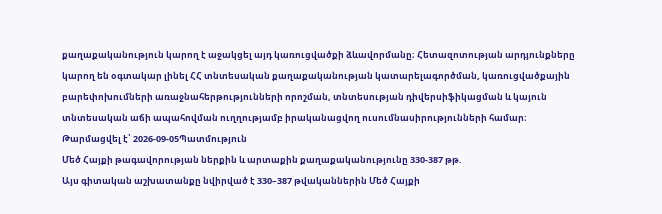քաղաքականություն կարող է աջակցել այդ կառուցվածքի ձևավորմանը։ Հետազոտության արդյունքները կարող են օգտակար լինել ՀՀ տնտեսական քաղաքականության կատարելագործման, կառուցվածքային բարեփոխումների առաջնահերթությունների որոշման, տնտեսության դիվերսիֆիկացման և կայուն տնտեսական աճի ապահովման ուղղությամբ իրականացվող ուսումնասիրությունների համար։
Թարմացվել է՝ 2026-09-05Պատմություն
Մեծ Հայքի թագավորության ներքին և արտաքին քաղաքականությունը 330-387 թթ.
Այս գիտական աշխատանքը նվիրված է 330–387 թվականներին Մեծ Հայքի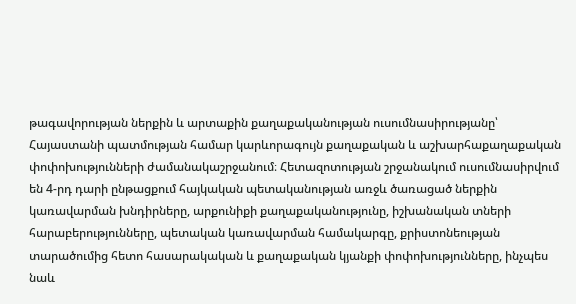թագավորության ներքին և արտաքին քաղաքականության ուսումնասիրությանը՝ Հայաստանի պատմության համար կարևորագույն քաղաքական և աշխարհաքաղաքական փոփոխությունների ժամանակաշրջանում։ Հետազոտության շրջանակում ուսումնասիրվում են 4-րդ դարի ընթացքում հայկական պետականության առջև ծառացած ներքին կառավարման խնդիրները, արքունիքի քաղաքականությունը, իշխանական տների հարաբերությունները, պետական կառավարման համակարգը, քրիստոնեության տարածումից հետո հասարակական և քաղաքական կյանքի փոփոխությունները, ինչպես նաև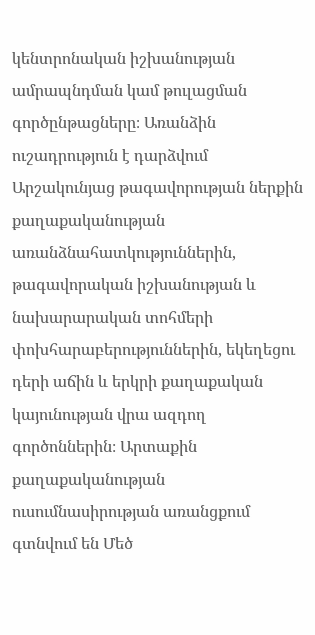կենտրոնական իշխանության ամրապնդման կամ թուլացման գործընթացները։ Առանձին ուշադրություն է դարձվում Արշակունյաց թագավորության ներքին քաղաքականության առանձնահատկություններին, թագավորական իշխանության և նախարարական տոհմերի փոխհարաբերություններին, եկեղեցու դերի աճին և երկրի քաղաքական կայունության վրա ազդող գործոններին։ Արտաքին քաղաքականության ուսումնասիրության առանցքում գտնվում են Մեծ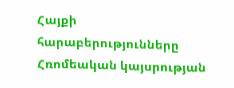Հայքի հարաբերությունները Հռոմեական կայսրության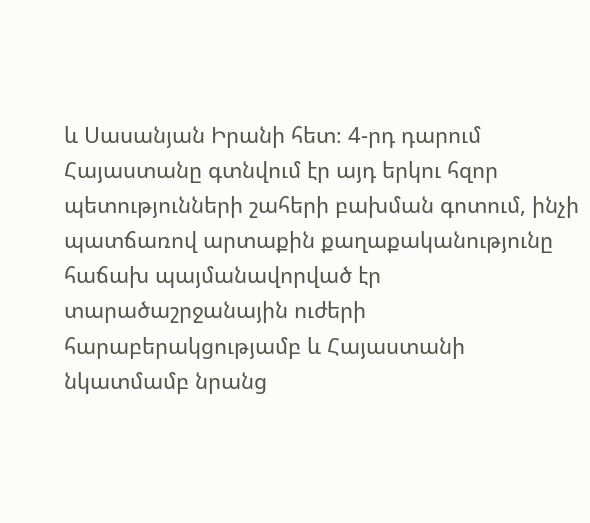և Սասանյան Իրանի հետ։ 4-րդ դարում Հայաստանը գտնվում էր այդ երկու հզոր պետությունների շահերի բախման գոտում, ինչի պատճառով արտաքին քաղաքականությունը հաճախ պայմանավորված էր տարածաշրջանային ուժերի հարաբերակցությամբ և Հայաստանի նկատմամբ նրանց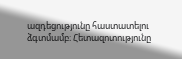ազդեցությունը հաստատելու ձգտմամբ։ Հետազոտությունը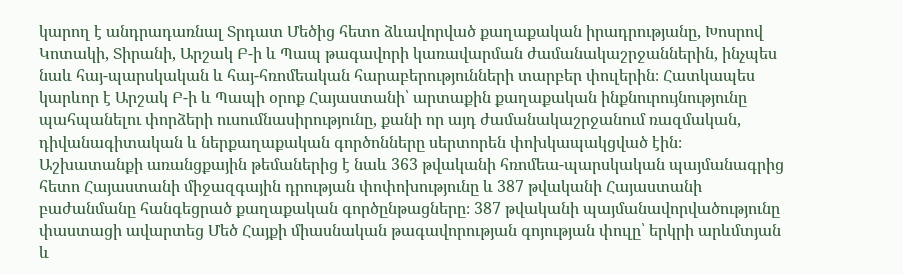կարող է անդրադառնալ Տրդատ Մեծից հետո ձևավորված քաղաքական իրադրությանը, Խոսրով Կոտակի, Տիրանի, Արշակ Բ-ի և Պապ թագավորի կառավարման ժամանակաշրջաններին, ինչպես նաև հայ-պարսկական և հայ-հռոմեական հարաբերությունների տարբեր փուլերին։ Հատկապես կարևոր է Արշակ Բ-ի և Պապի օրոք Հայաստանի՝ արտաքին քաղաքական ինքնուրույնությունը պահպանելու փորձերի ուսումնասիրությունը, քանի որ այդ ժամանակաշրջանում ռազմական, դիվանագիտական և ներքաղաքական գործոնները սերտորեն փոխկապակցված էին։ Աշխատանքի առանցքային թեմաներից է նաև 363 թվականի հռոմեա-պարսկական պայմանագրից հետո Հայաստանի միջազգային դրության փոփոխությունը և 387 թվականի Հայաստանի բաժանմանը հանգեցրած քաղաքական գործընթացները։ 387 թվականի պայմանավորվածությունը փաստացի ավարտեց Մեծ Հայքի միասնական թագավորության գոյության փուլը՝ երկրի արևմտյան և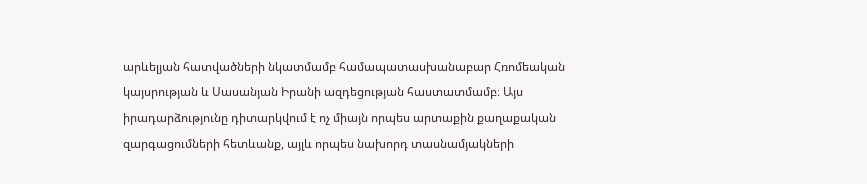արևելյան հատվածների նկատմամբ համապատասխանաբար Հռոմեական կայսրության և Սասանյան Իրանի ազդեցության հաստատմամբ։ Այս իրադարձությունը դիտարկվում է ոչ միայն որպես արտաքին քաղաքական զարգացումների հետևանք, այլև որպես նախորդ տասնամյակների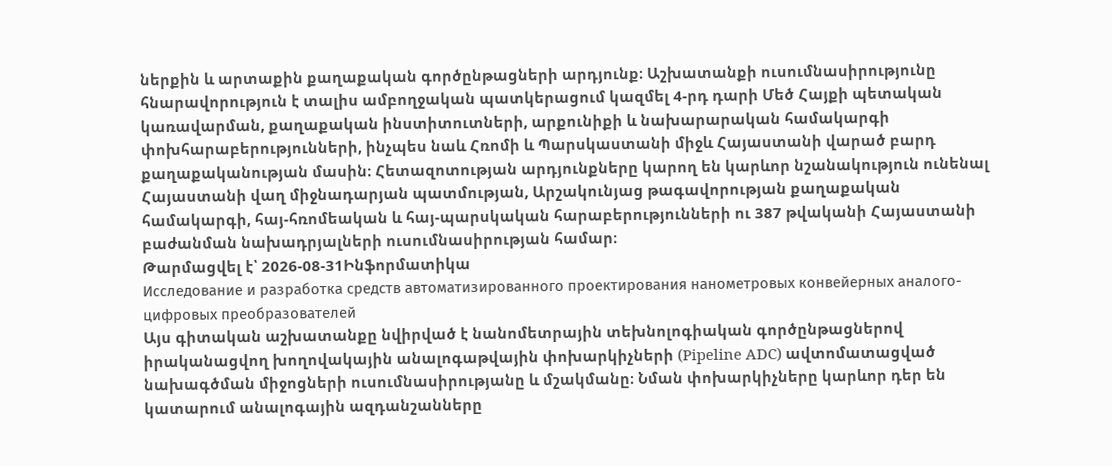ներքին և արտաքին քաղաքական գործընթացների արդյունք։ Աշխատանքի ուսումնասիրությունը հնարավորություն է տալիս ամբողջական պատկերացում կազմել 4-րդ դարի Մեծ Հայքի պետական կառավարման, քաղաքական ինստիտուտների, արքունիքի և նախարարական համակարգի փոխհարաբերությունների, ինչպես նաև Հռոմի և Պարսկաստանի միջև Հայաստանի վարած բարդ քաղաքականության մասին։ Հետազոտության արդյունքները կարող են կարևոր նշանակություն ունենալ Հայաստանի վաղ միջնադարյան պատմության, Արշակունյաց թագավորության քաղաքական համակարգի, հայ-հռոմեական և հայ-պարսկական հարաբերությունների ու 387 թվականի Հայաստանի բաժանման նախադրյալների ուսումնասիրության համար։
Թարմացվել է՝ 2026-08-31Ինֆորմատիկա
Исследование и разработка средств автоматизированного проектирования нанометровых конвейерных аналого-цифровых преобразователей
Այս գիտական աշխատանքը նվիրված է նանոմետրային տեխնոլոգիական գործընթացներով իրականացվող խողովակային անալոգաթվային փոխարկիչների (Pipeline ADC) ավտոմատացված նախագծման միջոցների ուսումնասիրությանը և մշակմանը։ Նման փոխարկիչները կարևոր դեր են կատարում անալոգային ազդանշանները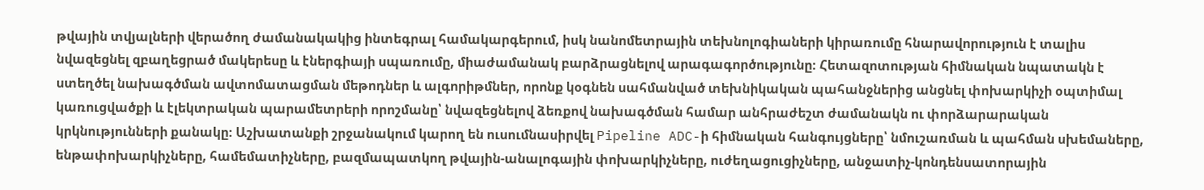թվային տվյալների վերածող ժամանակակից ինտեգրալ համակարգերում, իսկ նանոմետրային տեխնոլոգիաների կիրառումը հնարավորություն է տալիս նվազեցնել զբաղեցրած մակերեսը և էներգիայի սպառումը, միաժամանակ բարձրացնելով արագագործությունը։ Հետազոտության հիմնական նպատակն է ստեղծել նախագծման ավտոմատացման մեթոդներ և ալգորիթմներ, որոնք կօգնեն սահմանված տեխնիկական պահանջներից անցնել փոխարկիչի օպտիմալ կառուցվածքի և էլեկտրական պարամետրերի որոշմանը՝ նվազեցնելով ձեռքով նախագծման համար անհրաժեշտ ժամանակն ու փորձարարական կրկնությունների քանակը։ Աշխատանքի շրջանակում կարող են ուսումնասիրվել Pipeline ADC-ի հիմնական հանգույցները՝ նմուշառման և պահման սխեմաները, ենթափոխարկիչները, համեմատիչները, բազմապատկող թվային-անալոգային փոխարկիչները, ուժեղացուցիչները, անջատիչ-կոնդենսատորային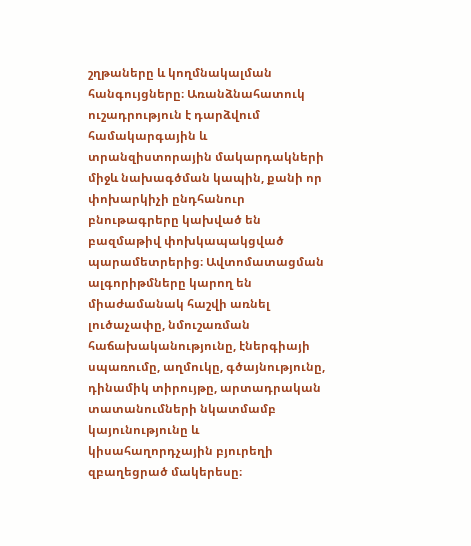շղթաները և կողմնակալման հանգույցները։ Առանձնահատուկ ուշադրություն է դարձվում համակարգային և տրանզիստորային մակարդակների միջև նախագծման կապին, քանի որ փոխարկիչի ընդհանուր բնութագրերը կախված են բազմաթիվ փոխկապակցված պարամետրերից։ Ավտոմատացման ալգորիթմները կարող են միաժամանակ հաշվի առնել լուծաչափը, նմուշառման հաճախականությունը, էներգիայի սպառումը, աղմուկը, գծայնությունը, դինամիկ տիրույթը, արտադրական տատանումների նկատմամբ կայունությունը և կիսահաղորդչային բյուրեղի զբաղեցրած մակերեսը։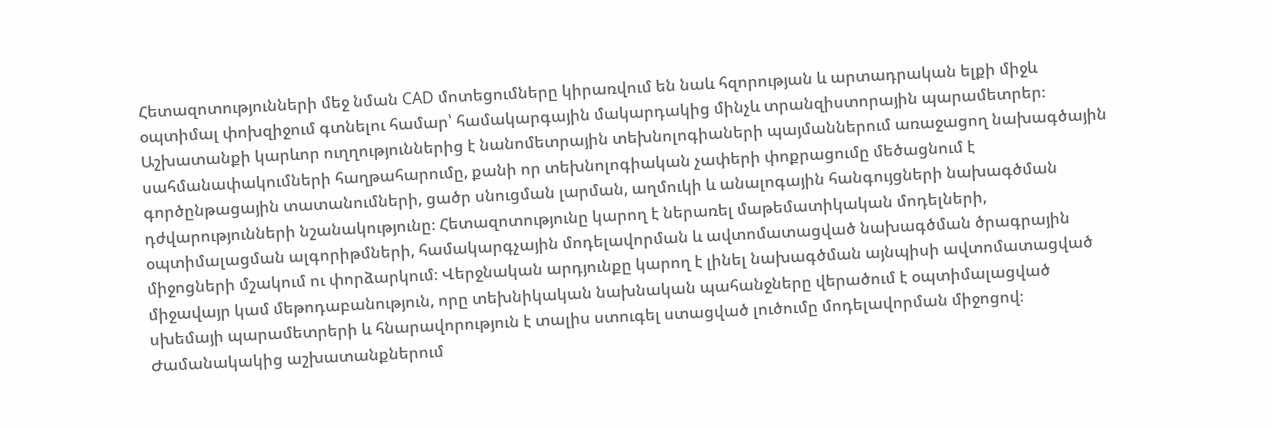Հետազոտությունների մեջ նման CAD մոտեցումները կիրառվում են նաև հզորության և արտադրական ելքի միջև օպտիմալ փոխզիջում գտնելու համար՝ համակարգային մակարդակից մինչև տրանզիստորային պարամետրեր։ Աշխատանքի կարևոր ուղղություններից է նանոմետրային տեխնոլոգիաների պայմաններում առաջացող նախագծային սահմանափակումների հաղթահարումը, քանի որ տեխնոլոգիական չափերի փոքրացումը մեծացնում է գործընթացային տատանումների, ցածր սնուցման լարման, աղմուկի և անալոգային հանգույցների նախագծման դժվարությունների նշանակությունը։ Հետազոտությունը կարող է ներառել մաթեմատիկական մոդելների, օպտիմալացման ալգորիթմների, համակարգչային մոդելավորման և ավտոմատացված նախագծման ծրագրային միջոցների մշակում ու փորձարկում։ Վերջնական արդյունքը կարող է լինել նախագծման այնպիսի ավտոմատացված միջավայր կամ մեթոդաբանություն, որը տեխնիկական նախնական պահանջները վերածում է օպտիմալացված սխեմայի պարամետրերի և հնարավորություն է տալիս ստուգել ստացված լուծումը մոդելավորման միջոցով։ Ժամանակակից աշխատանքներում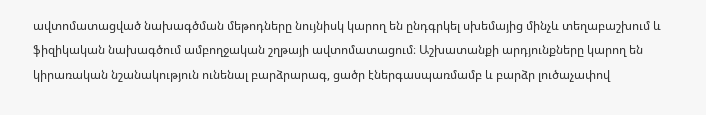ավտոմատացված նախագծման մեթոդները նույնիսկ կարող են ընդգրկել սխեմայից մինչև տեղաբաշխում և ֆիզիկական նախագծում ամբողջական շղթայի ավտոմատացում։ Աշխատանքի արդյունքները կարող են կիրառական նշանակություն ունենալ բարձրարագ, ցածր էներգասպառմամբ և բարձր լուծաչափով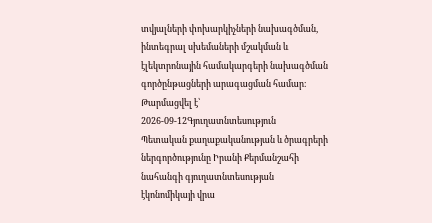տվյալների փոխարկիչների նախագծման, ինտեգրալ սխեմաների մշակման և էլեկտրոնային համակարգերի նախագծման գործընթացների արագացման համար։
Թարմացվել է՝ 2026-09-12Գյուղատնտեսություն
Պետական քաղաքականության և ծրագրերի ներգործությունը Իրանի Քերմանշահի նահանգի գյուղատնտեսության էկոնոմիկայի վրա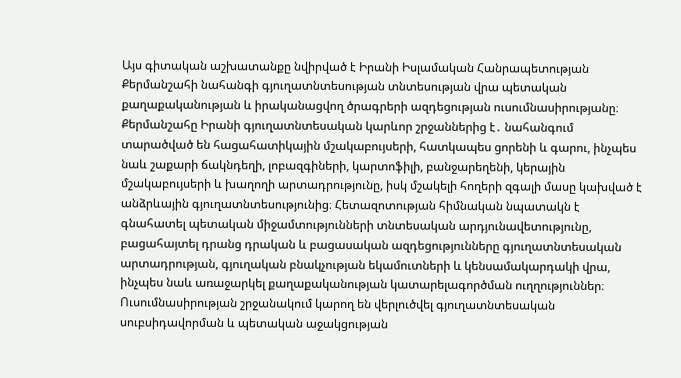Այս գիտական աշխատանքը նվիրված է Իրանի Իսլամական Հանրապետության Քերմանշահի նահանգի գյուղատնտեսության տնտեսության վրա պետական քաղաքականության և իրականացվող ծրագրերի ազդեցության ուսումնասիրությանը։ Քերմանշահը Իրանի գյուղատնտեսական կարևոր շրջաններից է․ նահանգում տարածված են հացահատիկային մշակաբույսերի, հատկապես ցորենի և գարու, ինչպես նաև շաքարի ճակնդեղի, լոբազգիների, կարտոֆիլի, բանջարեղենի, կերային մշակաբույսերի և խաղողի արտադրությունը, իսկ մշակելի հողերի զգալի մասը կախված է անձրևային գյուղատնտեսությունից։ Հետազոտության հիմնական նպատակն է գնահատել պետական միջամտությունների տնտեսական արդյունավետությունը, բացահայտել դրանց դրական և բացասական ազդեցությունները գյուղատնտեսական արտադրության, գյուղական բնակչության եկամուտների և կենսամակարդակի վրա, ինչպես նաև առաջարկել քաղաքականության կատարելագործման ուղղություններ։ Ուսումնասիրության շրջանակում կարող են վերլուծվել գյուղատնտեսական սուբսիդավորման և պետական աջակցության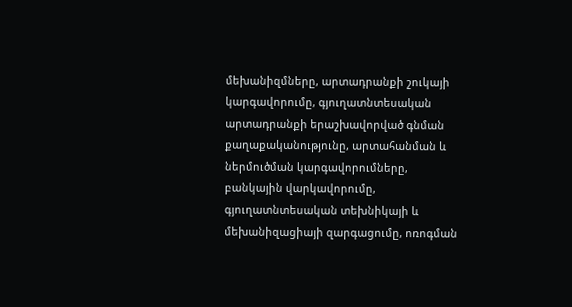մեխանիզմները, արտադրանքի շուկայի կարգավորումը, գյուղատնտեսական արտադրանքի երաշխավորված գնման քաղաքականությունը, արտահանման և ներմուծման կարգավորումները, բանկային վարկավորումը, գյուղատնտեսական տեխնիկայի և մեխանիզացիայի զարգացումը, ոռոգման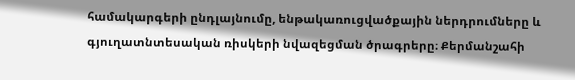համակարգերի ընդլայնումը, ենթակառուցվածքային ներդրումները և գյուղատնտեսական ռիսկերի նվազեցման ծրագրերը։ Քերմանշահի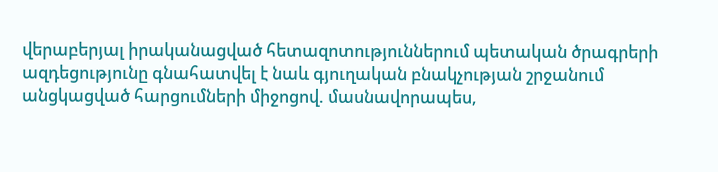վերաբերյալ իրականացված հետազոտություններում պետական ծրագրերի ազդեցությունը գնահատվել է նաև գյուղական բնակչության շրջանում անցկացված հարցումների միջոցով. մասնավորապես,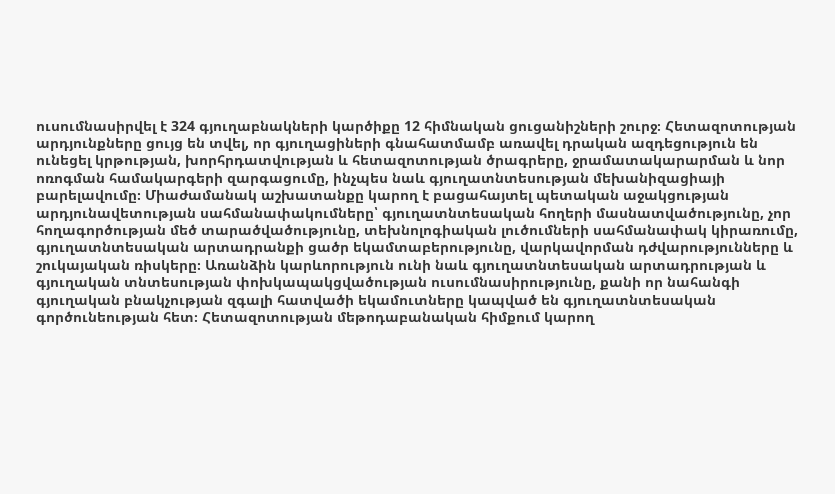ուսումնասիրվել է 324 գյուղաբնակների կարծիքը 12 հիմնական ցուցանիշների շուրջ։ Հետազոտության արդյունքները ցույց են տվել, որ գյուղացիների գնահատմամբ առավել դրական ազդեցություն են ունեցել կրթության, խորհրդատվության և հետազոտության ծրագրերը, ջրամատակարարման և նոր ոռոգման համակարգերի զարգացումը, ինչպես նաև գյուղատնտեսության մեխանիզացիայի բարելավումը։ Միաժամանակ աշխատանքը կարող է բացահայտել պետական աջակցության արդյունավետության սահմանափակումները՝ գյուղատնտեսական հողերի մասնատվածությունը, չոր հողագործության մեծ տարածվածությունը, տեխնոլոգիական լուծումների սահմանափակ կիրառումը, գյուղատնտեսական արտադրանքի ցածր եկամտաբերությունը, վարկավորման դժվարությունները և շուկայական ռիսկերը։ Առանձին կարևորություն ունի նաև գյուղատնտեսական արտադրության և գյուղական տնտեսության փոխկապակցվածության ուսումնասիրությունը, քանի որ նահանգի գյուղական բնակչության զգալի հատվածի եկամուտները կապված են գյուղատնտեսական գործունեության հետ։ Հետազոտության մեթոդաբանական հիմքում կարող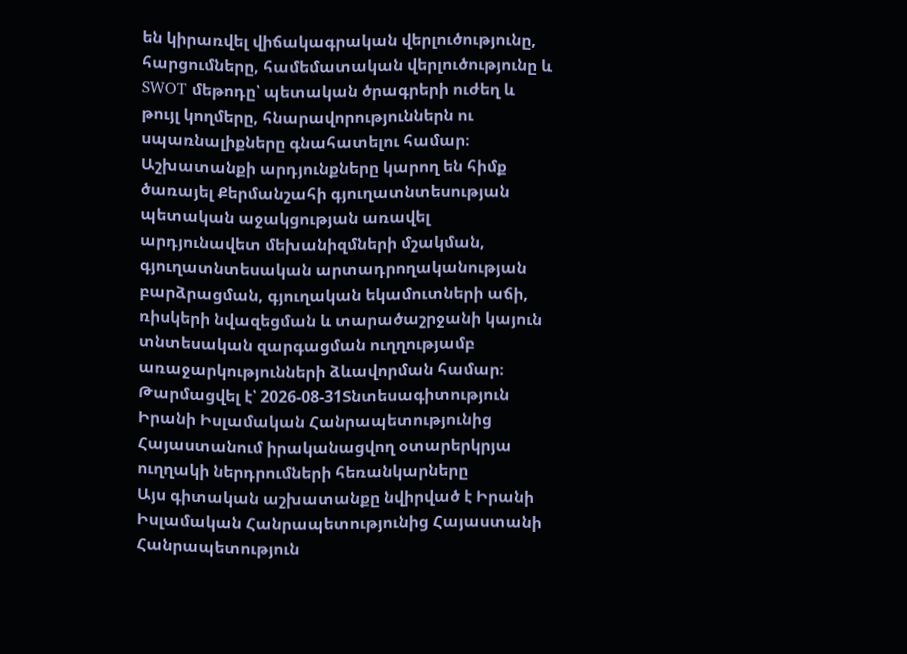են կիրառվել վիճակագրական վերլուծությունը, հարցումները, համեմատական վերլուծությունը և SWOT մեթոդը՝ պետական ծրագրերի ուժեղ և թույլ կողմերը, հնարավորություններն ու սպառնալիքները գնահատելու համար։ Աշխատանքի արդյունքները կարող են հիմք ծառայել Քերմանշահի գյուղատնտեսության պետական աջակցության առավել արդյունավետ մեխանիզմների մշակման, գյուղատնտեսական արտադրողականության բարձրացման, գյուղական եկամուտների աճի, ռիսկերի նվազեցման և տարածաշրջանի կայուն տնտեսական զարգացման ուղղությամբ առաջարկությունների ձևավորման համար։
Թարմացվել է՝ 2026-08-31Տնտեսագիտություն
Իրանի Իսլամական Հանրապետությունից Հայաստանում իրականացվող օտարերկրյա ուղղակի ներդրումների հեռանկարները
Այս գիտական աշխատանքը նվիրված է Իրանի Իսլամական Հանրապետությունից Հայաստանի Հանրապետություն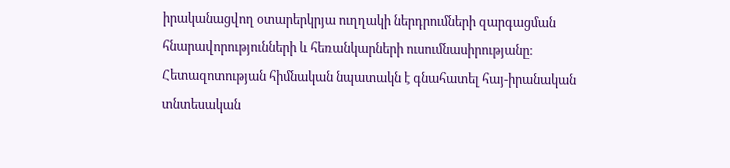իրականացվող օտարերկրյա ուղղակի ներդրումների զարգացման հնարավորությունների և հեռանկարների ուսումնասիրությանը։ Հետազոտության հիմնական նպատակն է գնահատել հայ-իրանական տնտեսական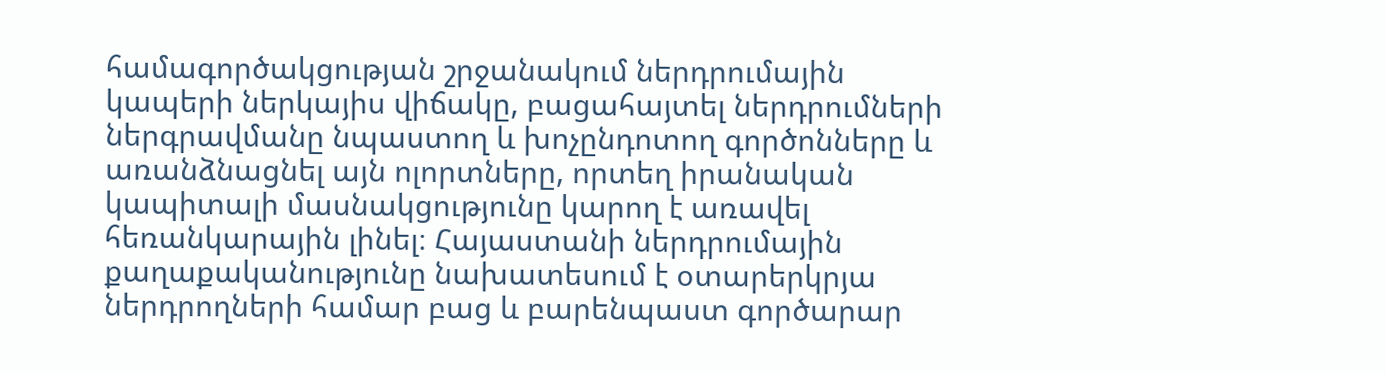համագործակցության շրջանակում ներդրումային կապերի ներկայիս վիճակը, բացահայտել ներդրումների ներգրավմանը նպաստող և խոչընդոտող գործոնները և առանձնացնել այն ոլորտները, որտեղ իրանական կապիտալի մասնակցությունը կարող է առավել հեռանկարային լինել։ Հայաստանի ներդրումային քաղաքականությունը նախատեսում է օտարերկրյա ներդրողների համար բաց և բարենպաստ գործարար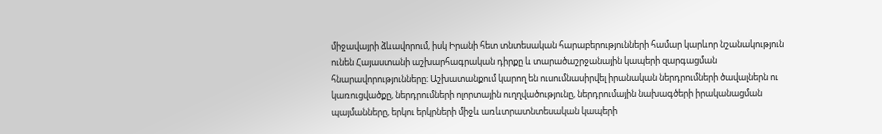միջավայրի ձևավորում, իսկ Իրանի հետ տնտեսական հարաբերությունների համար կարևոր նշանակություն ունեն Հայաստանի աշխարհագրական դիրքը և տարածաշրջանային կապերի զարգացման հնարավորությունները։ Աշխատանքում կարող են ուսումնասիրվել իրանական ներդրումների ծավալներն ու կառուցվածքը, ներդրումների ոլորտային ուղղվածությունը, ներդրումային նախագծերի իրականացման պայմանները, երկու երկրների միջև առևտրատնտեսական կապերի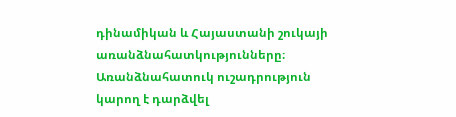դինամիկան և Հայաստանի շուկայի առանձնահատկությունները։ Առանձնահատուկ ուշադրություն կարող է դարձվել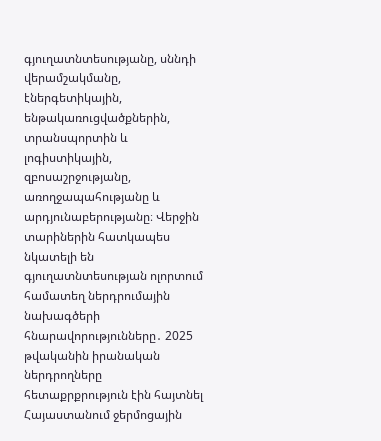գյուղատնտեսությանը, սննդի վերամշակմանը, էներգետիկային, ենթակառուցվածքներին, տրանսպորտին և լոգիստիկային, զբոսաշրջությանը, առողջապահությանը և արդյունաբերությանը։ Վերջին տարիներին հատկապես նկատելի են գյուղատնտեսության ոլորտում համատեղ ներդրումային նախագծերի հնարավորությունները․ 2025 թվականին իրանական ներդրողները հետաքրքրություն էին հայտնել Հայաստանում ջերմոցային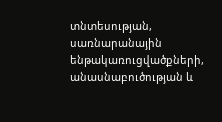տնտեսության, սառնարանային ենթակառուցվածքների, անասնաբուծության և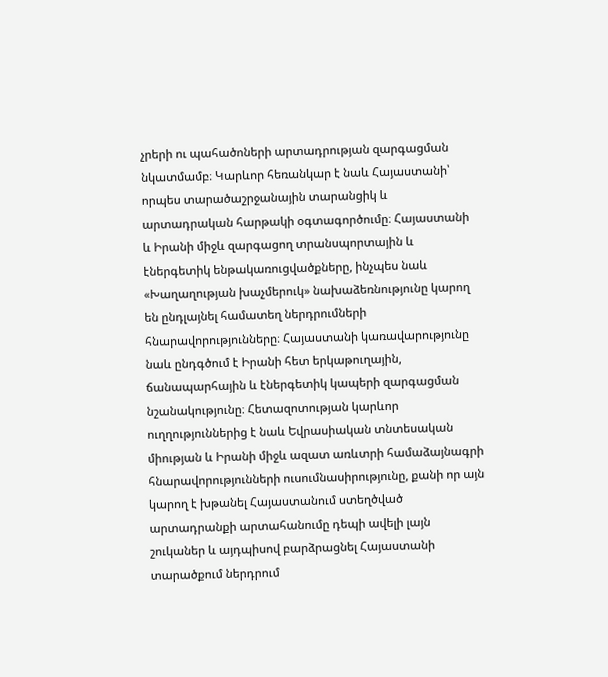չրերի ու պահածոների արտադրության զարգացման նկատմամբ։ Կարևոր հեռանկար է նաև Հայաստանի՝ որպես տարածաշրջանային տարանցիկ և արտադրական հարթակի օգտագործումը։ Հայաստանի և Իրանի միջև զարգացող տրանսպորտային և էներգետիկ ենթակառուցվածքները, ինչպես նաև «Խաղաղության խաչմերուկ» նախաձեռնությունը կարող են ընդլայնել համատեղ ներդրումների հնարավորությունները։ Հայաստանի կառավարությունը նաև ընդգծում է Իրանի հետ երկաթուղային, ճանապարհային և էներգետիկ կապերի զարգացման նշանակությունը։ Հետազոտության կարևոր ուղղություններից է նաև Եվրասիական տնտեսական միության և Իրանի միջև ազատ առևտրի համաձայնագրի հնարավորությունների ուսումնասիրությունը, քանի որ այն կարող է խթանել Հայաստանում ստեղծված արտադրանքի արտահանումը դեպի ավելի լայն շուկաներ և այդպիսով բարձրացնել Հայաստանի տարածքում ներդրում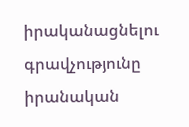իրականացնելու գրավչությունը իրանական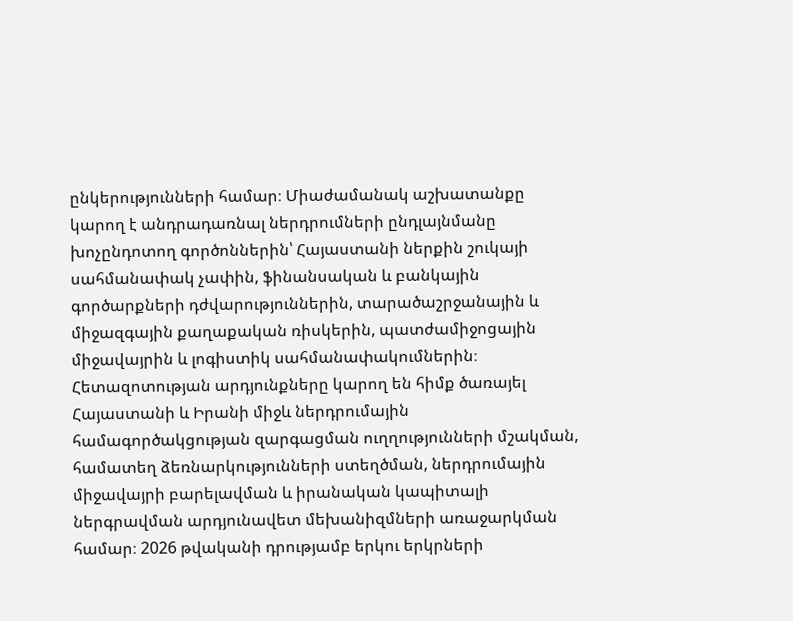ընկերությունների համար։ Միաժամանակ աշխատանքը կարող է անդրադառնալ ներդրումների ընդլայնմանը խոչընդոտող գործոններին՝ Հայաստանի ներքին շուկայի սահմանափակ չափին, ֆինանսական և բանկային գործարքների դժվարություններին, տարածաշրջանային և միջազգային քաղաքական ռիսկերին, պատժամիջոցային միջավայրին և լոգիստիկ սահմանափակումներին։ Հետազոտության արդյունքները կարող են հիմք ծառայել Հայաստանի և Իրանի միջև ներդրումային համագործակցության զարգացման ուղղությունների մշակման, համատեղ ձեռնարկությունների ստեղծման, ներդրումային միջավայրի բարելավման և իրանական կապիտալի ներգրավման արդյունավետ մեխանիզմների առաջարկման համար։ 2026 թվականի դրությամբ երկու երկրների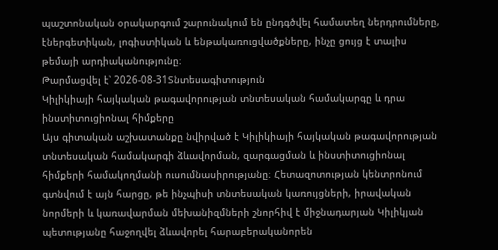պաշտոնական օրակարգում շարունակում են ընդգծվել համատեղ ներդրումները, էներգետիկան, լոգիստիկան և ենթակառուցվածքները, ինչը ցույց է տալիս թեմայի արդիականությունը։
Թարմացվել է՝ 2026-08-31Տնտեսագիտություն
Կիլիկիայի հայկական թագավորության տնտեսական համակարգը և դրա ինստիտուցիոնալ հիմքերը
Այս գիտական աշխատանքը նվիրված է Կիլիկիայի հայկական թագավորության տնտեսական համակարգի ձևավորման, զարգացման և ինստիտուցիոնալ հիմքերի համակողմանի ուսումնասիրությանը։ Հետազոտության կենտրոնում գտնվում է այն հարցը, թե ինչպիսի տնտեսական կառույցների, իրավական նորմերի և կառավարման մեխանիզմների շնորհիվ է միջնադարյան Կիլիկյան պետությանը հաջողվել ձևավորել հարաբերականորեն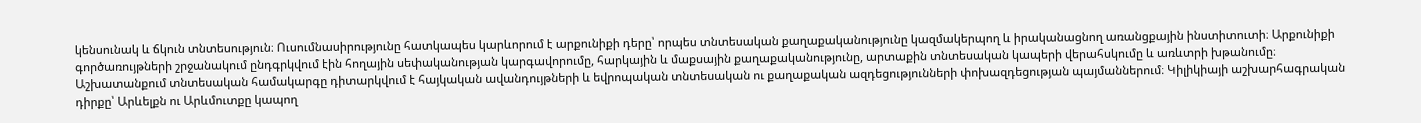կենսունակ և ճկուն տնտեսություն։ Ուսումնասիրությունը հատկապես կարևորում է արքունիքի դերը՝ որպես տնտեսական քաղաքականությունը կազմակերպող և իրականացնող առանցքային ինստիտուտի։ Արքունիքի գործառույթների շրջանակում ընդգրկվում էին հողային սեփականության կարգավորումը, հարկային և մաքսային քաղաքականությունը, արտաքին տնտեսական կապերի վերահսկումը և առևտրի խթանումը։ Աշխատանքում տնտեսական համակարգը դիտարկվում է հայկական ավանդույթների և եվրոպական տնտեսական ու քաղաքական ազդեցությունների փոխազդեցության պայմաններում։ Կիլիկիայի աշխարհագրական դիրքը՝ Արևելքն ու Արևմուտքը կապող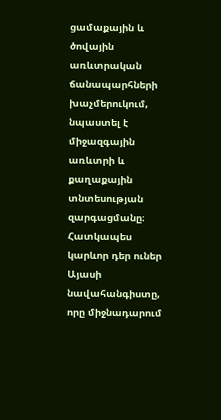ցամաքային և ծովային առևտրական ճանապարհների խաչմերուկում, նպաստել է միջազգային առևտրի և քաղաքային տնտեսության զարգացմանը։ Հատկապես կարևոր դեր ուներ Այասի նավահանգիստը, որը միջնադարում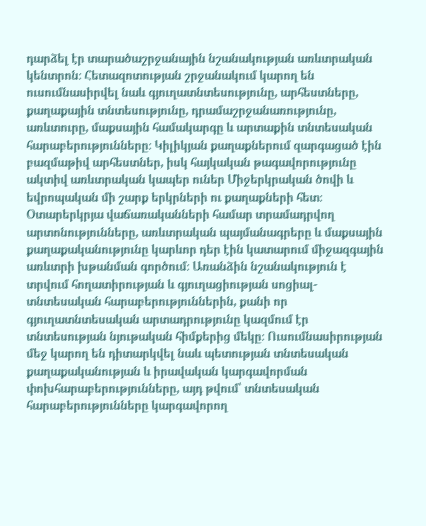դարձել էր տարածաշրջանային նշանակության առևտրական կենտրոն։ Հետազոտության շրջանակում կարող են ուսումնասիրվել նաև գյուղատնտեսությունը, արհեստները, քաղաքային տնտեսությունը, դրամաշրջանառությունը, առևտուրը, մաքսային համակարգը և արտաքին տնտեսական հարաբերությունները։ Կիլիկյան քաղաքներում զարգացած էին բազմաթիվ արհեստներ, իսկ հայկական թագավորությունը ակտիվ առևտրական կապեր ուներ Միջերկրական ծովի և եվրոպական մի շարք երկրների ու քաղաքների հետ։ Օտարերկրյա վաճառականների համար տրամադրվող արտոնությունները, առևտրական պայմանագրերը և մաքսային քաղաքականությունը կարևոր դեր էին կատարում միջազգային առևտրի խթանման գործում։ Առանձին նշանակություն է տրվում հողատիրության և գյուղացիության սոցիալ-տնտեսական հարաբերություններին, քանի որ գյուղատնտեսական արտադրությունը կազմում էր տնտեսության նյութական հիմքերից մեկը։ Ուսումնասիրության մեջ կարող են դիտարկվել նաև պետության տնտեսական քաղաքականության և իրավական կարգավորման փոխհարաբերությունները, այդ թվում՝ տնտեսական հարաբերությունները կարգավորող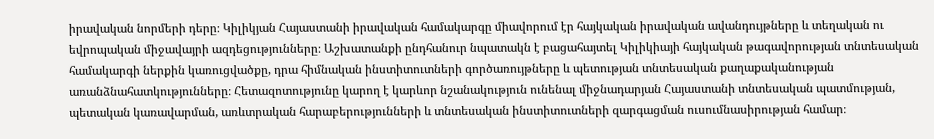իրավական նորմերի դերը։ Կիլիկյան Հայաստանի իրավական համակարգը միավորում էր հայկական իրավական ավանդույթները և տեղական ու եվրոպական միջավայրի ազդեցությունները։ Աշխատանքի ընդհանուր նպատակն է բացահայտել Կիլիկիայի հայկական թագավորության տնտեսական համակարգի ներքին կառուցվածքը, դրա հիմնական ինստիտուտների գործառույթները և պետության տնտեսական քաղաքականության առանձնահատկությունները։ Հետազոտությունը կարող է կարևոր նշանակություն ունենալ միջնադարյան Հայաստանի տնտեսական պատմության, պետական կառավարման, առևտրական հարաբերությունների և տնտեսական ինստիտուտների զարգացման ուսումնասիրության համար։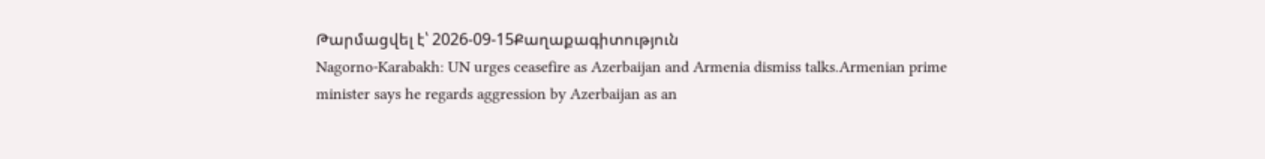Թարմացվել է՝ 2026-09-15Քաղաքագիտություն
Nagorno-Karabakh: UN urges ceasefire as Azerbaijan and Armenia dismiss talks.Armenian prime minister says he regards aggression by Azerbaijan as an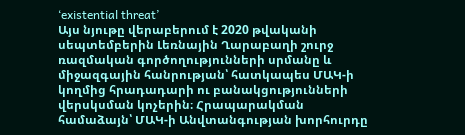‘existential threat’
Այս նյութը վերաբերում է 2020 թվականի սեպտեմբերին Լեռնային Ղարաբաղի շուրջ ռազմական գործողությունների սրմանը և միջազգային հանրության՝ հատկապես ՄԱԿ-ի կողմից հրադադարի ու բանակցությունների վերսկսման կոչերին։ Հրապարակման համաձայն՝ ՄԱԿ-ի Անվտանգության խորհուրդը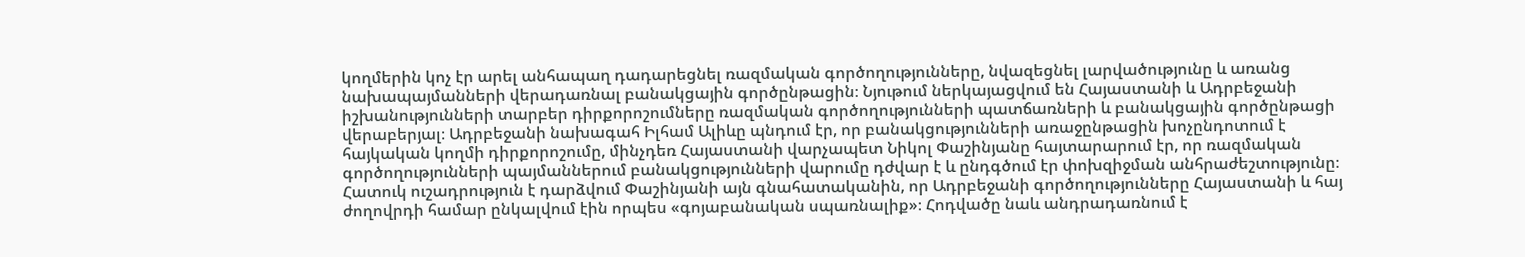կողմերին կոչ էր արել անհապաղ դադարեցնել ռազմական գործողությունները, նվազեցնել լարվածությունը և առանց նախապայմանների վերադառնալ բանակցային գործընթացին։ Նյութում ներկայացվում են Հայաստանի և Ադրբեջանի իշխանությունների տարբեր դիրքորոշումները ռազմական գործողությունների պատճառների և բանակցային գործընթացի վերաբերյալ։ Ադրբեջանի նախագահ Իլհամ Ալիևը պնդում էր, որ բանակցությունների առաջընթացին խոչընդոտում է հայկական կողմի դիրքորոշումը, մինչդեռ Հայաստանի վարչապետ Նիկոլ Փաշինյանը հայտարարում էր, որ ռազմական գործողությունների պայմաններում բանակցությունների վարումը դժվար է և ընդգծում էր փոխզիջման անհրաժեշտությունը։ Հատուկ ուշադրություն է դարձվում Փաշինյանի այն գնահատականին, որ Ադրբեջանի գործողությունները Հայաստանի և հայ ժողովրդի համար ընկալվում էին որպես «գոյաբանական սպառնալիք»։ Հոդվածը նաև անդրադառնում է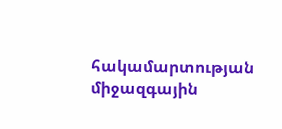հակամարտության միջազգային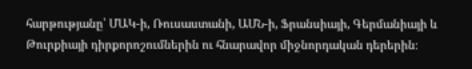հարթությանը՝ ՄԱԿ-ի, Ռուսաստանի, ԱՄՆ-ի, Ֆրանսիայի, Գերմանիայի և Թուրքիայի դիրքորոշումներին ու հնարավոր միջնորդական դերերին։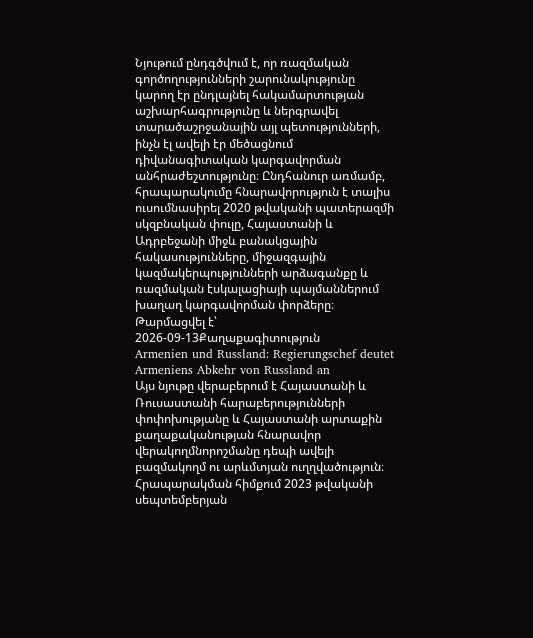Նյութում ընդգծվում է, որ ռազմական գործողությունների շարունակությունը կարող էր ընդլայնել հակամարտության աշխարհագրությունը և ներգրավել տարածաշրջանային այլ պետությունների, ինչն էլ ավելի էր մեծացնում դիվանագիտական կարգավորման անհրաժեշտությունը։ Ընդհանուր առմամբ, հրապարակումը հնարավորություն է տալիս ուսումնասիրել 2020 թվականի պատերազմի սկզբնական փուլը, Հայաստանի և Ադրբեջանի միջև բանակցային հակասությունները, միջազգային կազմակերպությունների արձագանքը և ռազմական էսկալացիայի պայմաններում խաղաղ կարգավորման փորձերը։
Թարմացվել է՝ 2026-09-13Քաղաքագիտություն
Armenien und Russland: Regierungschef deutet Armeniens Abkehr von Russland an
Այս նյութը վերաբերում է Հայաստանի և Ռուսաստանի հարաբերությունների փոփոխությանը և Հայաստանի արտաքին քաղաքականության հնարավոր վերակողմնորոշմանը դեպի ավելի բազմակողմ ու արևմտյան ուղղվածություն։ Հրապարակման հիմքում 2023 թվականի սեպտեմբերյան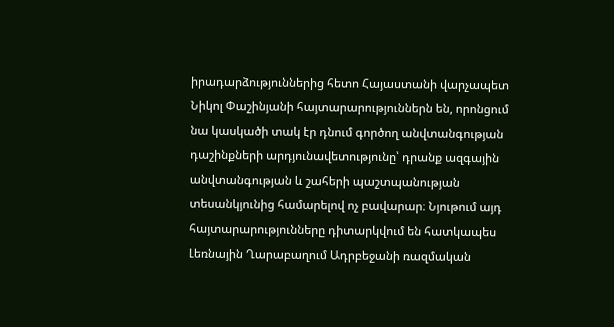իրադարձություններից հետո Հայաստանի վարչապետ Նիկոլ Փաշինյանի հայտարարություններն են, որոնցում նա կասկածի տակ էր դնում գործող անվտանգության դաշինքների արդյունավետությունը՝ դրանք ազգային անվտանգության և շահերի պաշտպանության տեսանկյունից համարելով ոչ բավարար։ Նյութում այդ հայտարարությունները դիտարկվում են հատկապես Լեռնային Ղարաբաղում Ադրբեջանի ռազմական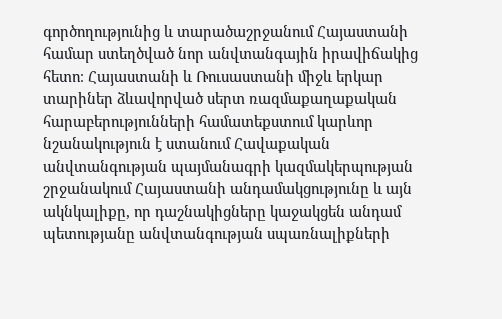գործողությունից և տարածաշրջանում Հայաստանի համար ստեղծված նոր անվտանգային իրավիճակից հետո։ Հայաստանի և Ռուսաստանի միջև երկար տարիներ ձևավորված սերտ ռազմաքաղաքական հարաբերությունների համատեքստում կարևոր նշանակություն է ստանում Հավաքական անվտանգության պայմանագրի կազմակերպության շրջանակում Հայաստանի անդամակցությունը և այն ակնկալիքը, որ դաշնակիցները կաջակցեն անդամ պետությանը անվտանգության սպառնալիքների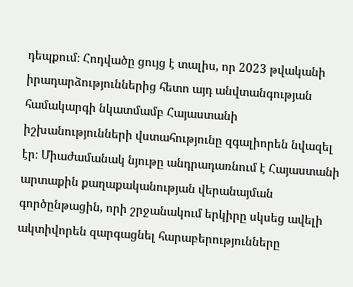դեպքում։ Հոդվածը ցույց է տալիս, որ 2023 թվականի իրադարձություններից հետո այդ անվտանգության համակարգի նկատմամբ Հայաստանի իշխանությունների վստահությունը զգալիորեն նվազել էր։ Միաժամանակ նյութը անդրադառնում է Հայաստանի արտաքին քաղաքականության վերանայման գործընթացին, որի շրջանակում երկիրը սկսեց ավելի ակտիվորեն զարգացնել հարաբերությունները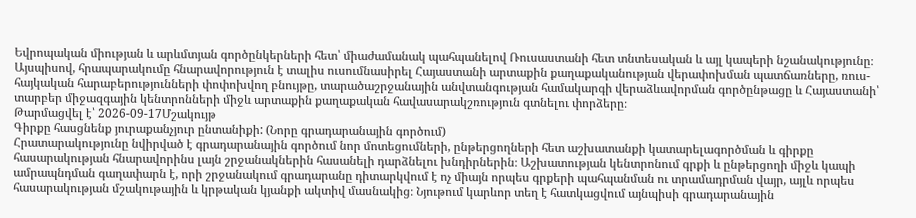Եվրոպական միության և արևմտյան գործընկերների հետ՝ միաժամանակ պահպանելով Ռուսաստանի հետ տնտեսական և այլ կապերի նշանակությունը։ Այսպիսով, հրապարակումը հնարավորություն է տալիս ուսումնասիրել Հայաստանի արտաքին քաղաքականության վերափոխման պատճառները, ռուս-հայկական հարաբերությունների փոփոխվող բնույթը, տարածաշրջանային անվտանգության համակարգի վերաձևավորման գործընթացը և Հայաստանի՝ տարբեր միջազգային կենտրոնների միջև արտաքին քաղաքական հավասարակշռություն գտնելու փորձերը։
Թարմացվել է՝ 2026-09-17Մշակույթ
Գիրքը հասցնենք յուրաքանչյուր ընտանիքի: (Նորը գրադարանային գործում)
Հրատարակությունը նվիրված է գրադարանային գործում նոր մոտեցումների, ընթերցողների հետ աշխատանքի կատարելագործման և գիրքը հասարակության հնարավորինս լայն շրջանակներին հասանելի դարձնելու խնդիրներին։ Աշխատության կենտրոնում գրքի և ընթերցողի միջև կապի ամրապնդման գաղափարն է, որի շրջանակում գրադարանը դիտարկվում է ոչ միայն որպես գրքերի պահպանման ու տրամադրման վայր, այլև որպես հասարակության մշակութային և կրթական կյանքի ակտիվ մասնակից։ Նյութում կարևոր տեղ է հատկացվում այնպիսի գրադարանային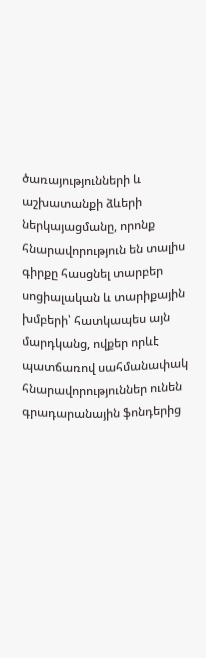ծառայությունների և աշխատանքի ձևերի ներկայացմանը, որոնք հնարավորություն են տալիս գիրքը հասցնել տարբեր սոցիալական և տարիքային խմբերի՝ հատկապես այն մարդկանց, ովքեր որևէ պատճառով սահմանափակ հնարավորություններ ունեն գրադարանային ֆոնդերից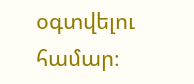օգտվելու համար։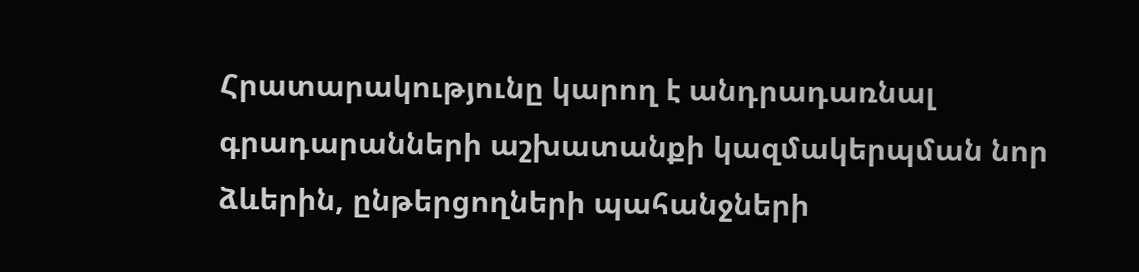Հրատարակությունը կարող է անդրադառնալ գրադարանների աշխատանքի կազմակերպման նոր ձևերին, ընթերցողների պահանջների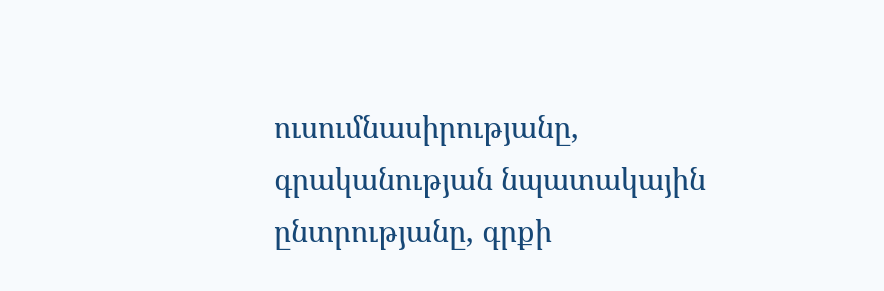ուսումնասիրությանը, գրականության նպատակային ընտրությանը, գրքի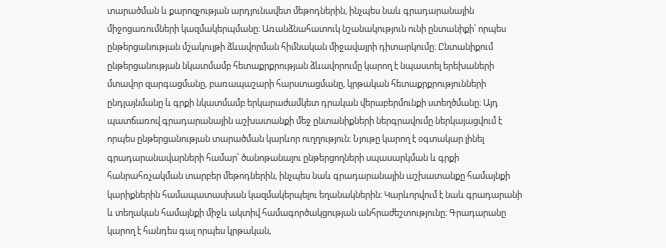տարածման և քարոզչության արդյունավետ մեթոդներին, ինչպես նաև գրադարանային միջոցառումների կազմակերպմանը։ Առանձնահատուկ նշանակություն ունի ընտանիքի՝ որպես ընթերցանության մշակույթի ձևավորման հիմնական միջավայրի դիտարկումը։ Ընտանիքում ընթերցանության նկատմամբ հետաքրքրության ձևավորումը կարող է նպաստել երեխաների մտավոր զարգացմանը, բառապաշարի հարստացմանը, կրթական հետաքրքրությունների ընդլայնմանը և գրքի նկատմամբ երկարաժամկետ դրական վերաբերմունքի ստեղծմանը։ Այդ պատճառով գրադարանային աշխատանքի մեջ ընտանիքների ներգրավումը ներկայացվում է որպես ընթերցանության տարածման կարևոր ուղղություն։ Նյութը կարող է օգտակար լինել գրադարանավարների համար՝ ծանոթանալու ընթերցողների սպասարկման և գրքի հանրահռչակման տարբեր մեթոդներին, ինչպես նաև գրադարանային աշխատանքը համայնքի կարիքներին համապատասխան կազմակերպելու եղանակներին։ Կարևորվում է նաև գրադարանի և տեղական համայնքի միջև ակտիվ համագործակցության անհրաժեշտությունը։ Գրադարանը կարող է հանդես գալ որպես կրթական,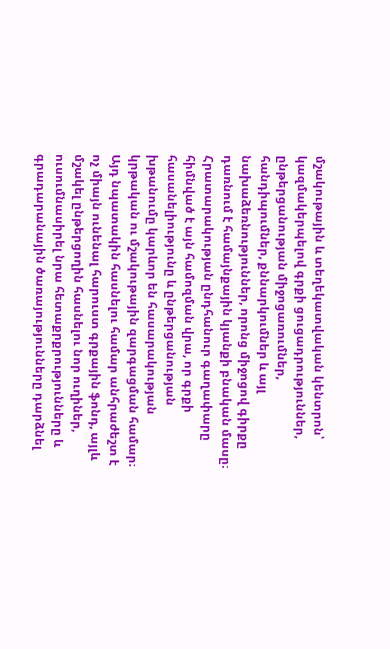մշակութային և տեղեկատվական կենտրոն՝ կազմակերպելով գրքի ցուցադրություններ, ընթերցանության միջոցառումներ, հանդիպումներ, քննարկումներ և այլ նախաձեռնություններ, որոնց միջոցով գիրքը դառնում է համայնքային կյանքի բնական մասը։ Հրատարակության ընդհանուր գաղափարը հիմնված է այն համոզման վրա, որ գրքի հասանելիությունը և ընթերցանության խթանումը կարևոր են հասարակության կրթական ու մշակութային զարգացման համար։ Այդ նպատակին հասնելու համար անհրաժեշտ է ոչ միայն ունենալ հարուստ գրքային ֆոնդ, այլև մշակել ընթերցողին հասնելու նոր ուղիներ, ուսումնասիրել նրա հետաքրքրությունները և գրադարանային ծառայությունները դարձնել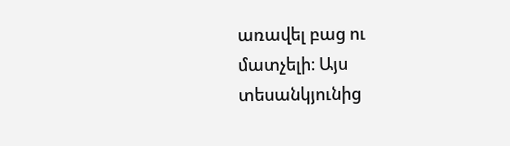առավել բաց ու մատչելի։ Այս տեսանկյունից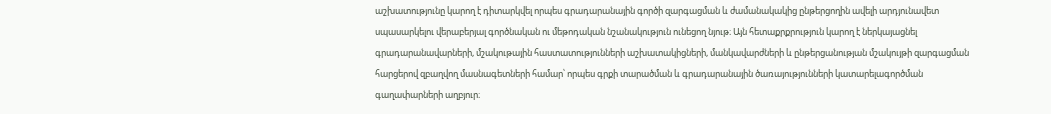աշխատությունը կարող է դիտարկվել որպես գրադարանային գործի զարգացման և ժամանակակից ընթերցողին ավելի արդյունավետ սպասարկելու վերաբերյալ գործնական ու մեթոդական նշանակություն ունեցող նյութ։ Այն հետաքրքրություն կարող է ներկայացնել գրադարանավարների, մշակութային հաստատությունների աշխատակիցների, մանկավարժների և ընթերցանության մշակույթի զարգացման հարցերով զբաղվող մասնագետների համար՝ որպես գրքի տարածման և գրադարանային ծառայությունների կատարելագործման գաղափարների աղբյուր։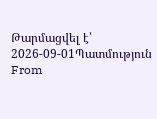Թարմացվել է՝ 2026-09-01Պատմություն
From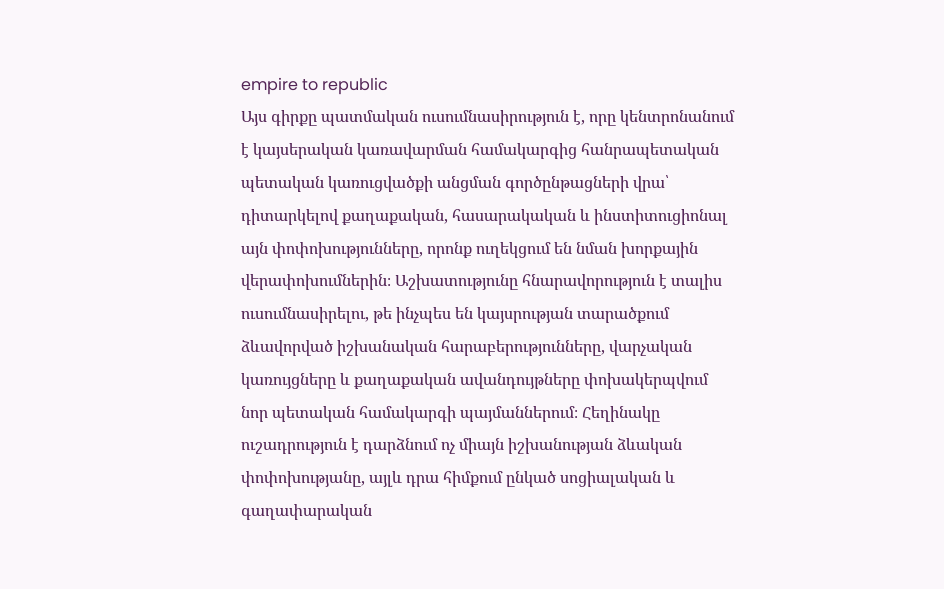empire to republic
Այս գիրքը պատմական ուսումնասիրություն է, որը կենտրոնանում է կայսերական կառավարման համակարգից հանրապետական պետական կառուցվածքի անցման գործընթացների վրա՝ դիտարկելով քաղաքական, հասարակական և ինստիտուցիոնալ այն փոփոխությունները, որոնք ուղեկցում են նման խորքային վերափոխումներին։ Աշխատությունը հնարավորություն է տալիս ուսումնասիրելու, թե ինչպես են կայսրության տարածքում ձևավորված իշխանական հարաբերությունները, վարչական կառույցները և քաղաքական ավանդույթները փոխակերպվում նոր պետական համակարգի պայմաններում։ Հեղինակը ուշադրություն է դարձնում ոչ միայն իշխանության ձևական փոփոխությանը, այլև դրա հիմքում ընկած սոցիալական և գաղափարական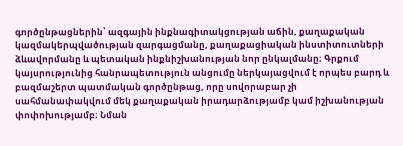գործընթացներին՝ ազգային ինքնագիտակցության աճին, քաղաքական կազմակերպվածության զարգացմանը, քաղաքացիական ինստիտուտների ձևավորմանը և պետական ինքնիշխանության նոր ընկալմանը։ Գրքում կայսրությունից հանրապետություն անցումը ներկայացվում է որպես բարդ և բազմաշերտ պատմական գործընթաց, որը սովորաբար չի սահմանափակվում մեկ քաղաքական իրադարձությամբ կամ իշխանության փոփոխությամբ։ Նման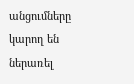անցումները կարող են ներառել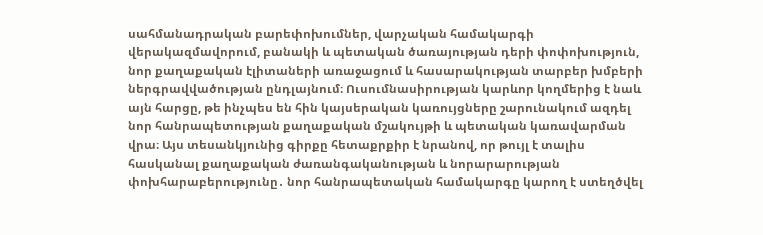սահմանադրական բարեփոխումներ, վարչական համակարգի վերակազմավորում, բանակի և պետական ծառայության դերի փոփոխություն, նոր քաղաքական էլիտաների առաջացում և հասարակության տարբեր խմբերի ներգրավվածության ընդլայնում։ Ուսումնասիրության կարևոր կողմերից է նաև այն հարցը, թե ինչպես են հին կայսերական կառույցները շարունակում ազդել նոր հանրապետության քաղաքական մշակույթի և պետական կառավարման վրա։ Այս տեսանկյունից գիրքը հետաքրքիր է նրանով, որ թույլ է տալիս հասկանալ քաղաքական ժառանգականության և նորարարության փոխհարաբերությունը․ նոր հանրապետական համակարգը կարող է ստեղծվել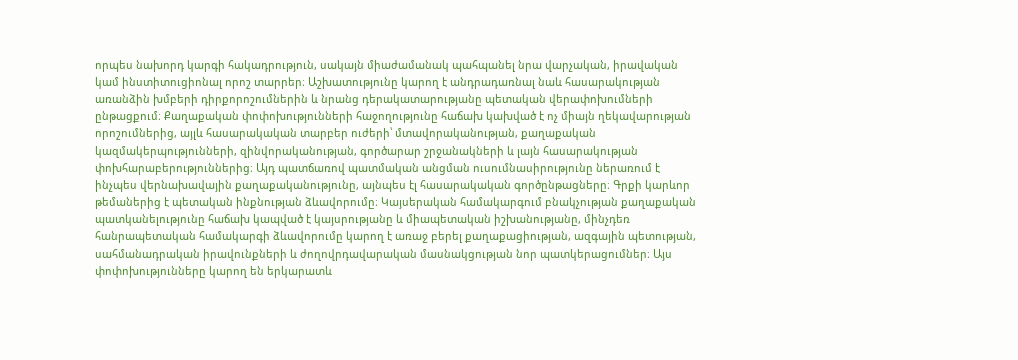որպես նախորդ կարգի հակադրություն, սակայն միաժամանակ պահպանել նրա վարչական, իրավական կամ ինստիտուցիոնալ որոշ տարրեր։ Աշխատությունը կարող է անդրադառնալ նաև հասարակության առանձին խմբերի դիրքորոշումներին և նրանց դերակատարությանը պետական վերափոխումների ընթացքում։ Քաղաքական փոփոխությունների հաջողությունը հաճախ կախված է ոչ միայն ղեկավարության որոշումներից, այլև հասարակական տարբեր ուժերի՝ մտավորականության, քաղաքական կազմակերպությունների, զինվորականության, գործարար շրջանակների և լայն հասարակության փոխհարաբերություններից։ Այդ պատճառով պատմական անցման ուսումնասիրությունը ներառում է ինչպես վերնախավային քաղաքականությունը, այնպես էլ հասարակական գործընթացները։ Գրքի կարևոր թեմաներից է պետական ինքնության ձևավորումը։ Կայսերական համակարգում բնակչության քաղաքական պատկանելությունը հաճախ կապված է կայսրությանը և միապետական իշխանությանը, մինչդեռ հանրապետական համակարգի ձևավորումը կարող է առաջ բերել քաղաքացիության, ազգային պետության, սահմանադրական իրավունքների և ժողովրդավարական մասնակցության նոր պատկերացումներ։ Այս փոփոխությունները կարող են երկարատև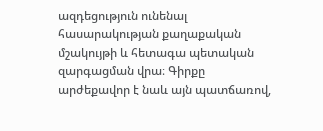ազդեցություն ունենալ հասարակության քաղաքական մշակույթի և հետագա պետական զարգացման վրա։ Գիրքը արժեքավոր է նաև այն պատճառով,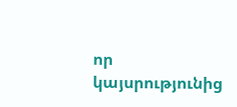որ կայսրությունից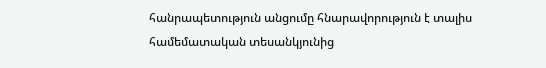հանրապետություն անցումը հնարավորություն է տալիս համեմատական տեսանկյունից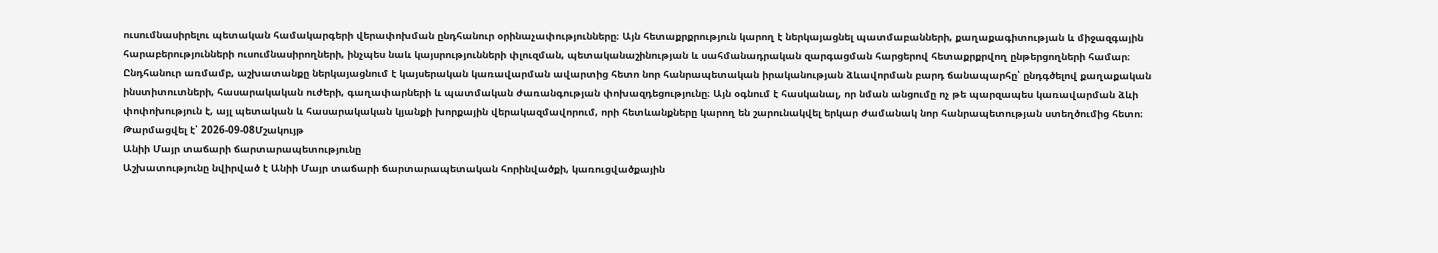ուսումնասիրելու պետական համակարգերի վերափոխման ընդհանուր օրինաչափությունները։ Այն հետաքրքրություն կարող է ներկայացնել պատմաբանների, քաղաքագիտության և միջազգային հարաբերությունների ուսումնասիրողների, ինչպես նաև կայսրությունների փլուզման, պետականաշինության և սահմանադրական զարգացման հարցերով հետաքրքրվող ընթերցողների համար։ Ընդհանուր առմամբ, աշխատանքը ներկայացնում է կայսերական կառավարման ավարտից հետո նոր հանրապետական իրականության ձևավորման բարդ ճանապարհը՝ ընդգծելով քաղաքական ինստիտուտների, հասարակական ուժերի, գաղափարների և պատմական ժառանգության փոխազդեցությունը։ Այն օգնում է հասկանալ, որ նման անցումը ոչ թե պարզապես կառավարման ձևի փոփոխություն է, այլ պետական և հասարակական կյանքի խորքային վերակազմավորում, որի հետևանքները կարող են շարունակվել երկար ժամանակ նոր հանրապետության ստեղծումից հետո։
Թարմացվել է՝ 2026-09-08Մշակույթ
Անիի Մայր տաճարի ճարտարապետությունը
Աշխատությունը նվիրված է Անիի Մայր տաճարի ճարտարապետական հորինվածքի, կառուցվածքային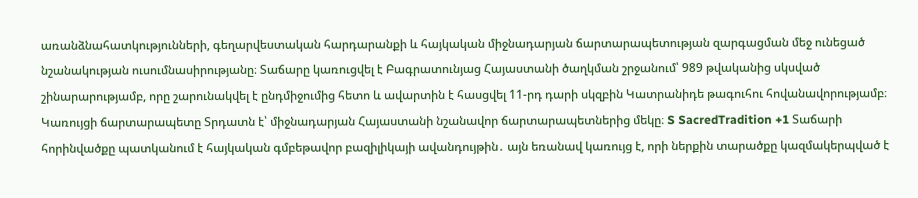առանձնահատկությունների, գեղարվեստական հարդարանքի և հայկական միջնադարյան ճարտարապետության զարգացման մեջ ունեցած նշանակության ուսումնասիրությանը։ Տաճարը կառուցվել է Բագրատունյաց Հայաստանի ծաղկման շրջանում՝ 989 թվականից սկսված շինարարությամբ, որը շարունակվել է ընդմիջումից հետո և ավարտին է հասցվել 11-րդ դարի սկզբին Կատրանիդե թագուհու հովանավորությամբ։ Կառույցի ճարտարապետը Տրդատն է՝ միջնադարյան Հայաստանի նշանավոր ճարտարապետներից մեկը։ S SacredTradition +1 Տաճարի հորինվածքը պատկանում է հայկական գմբեթավոր բազիլիկայի ավանդույթին․ այն եռանավ կառույց է, որի ներքին տարածքը կազմակերպված է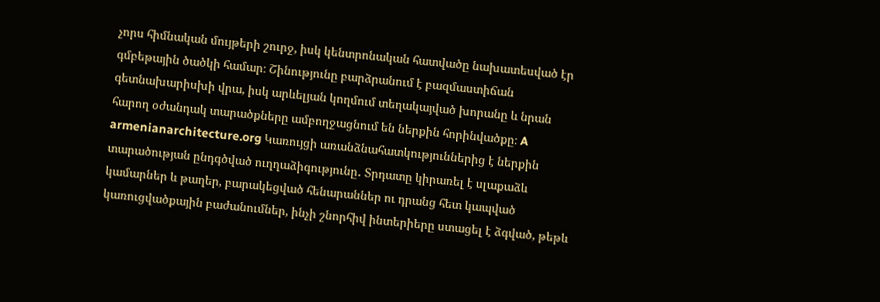չորս հիմնական մույթերի շուրջ, իսկ կենտրոնական հատվածը նախատեսված էր գմբեթային ծածկի համար։ Շինությունը բարձրանում է բազմաստիճան գետնախարիսխի վրա, իսկ արևելյան կողմում տեղակայված խորանը և նրան հարող օժանդակ տարածքները ամբողջացնում են ներքին հորինվածքը։ A armenianarchitecture.org Կառույցի առանձնահատկություններից է ներքին տարածության ընդգծված ուղղաձիգությունը․ Տրդատը կիրառել է սլաքաձև կամարներ և թաղեր, բարակեցված հենարաններ ու դրանց հետ կապված կառուցվածքային բաժանումներ, ինչի շնորհիվ ինտերիերը ստացել է ձգված, թեթև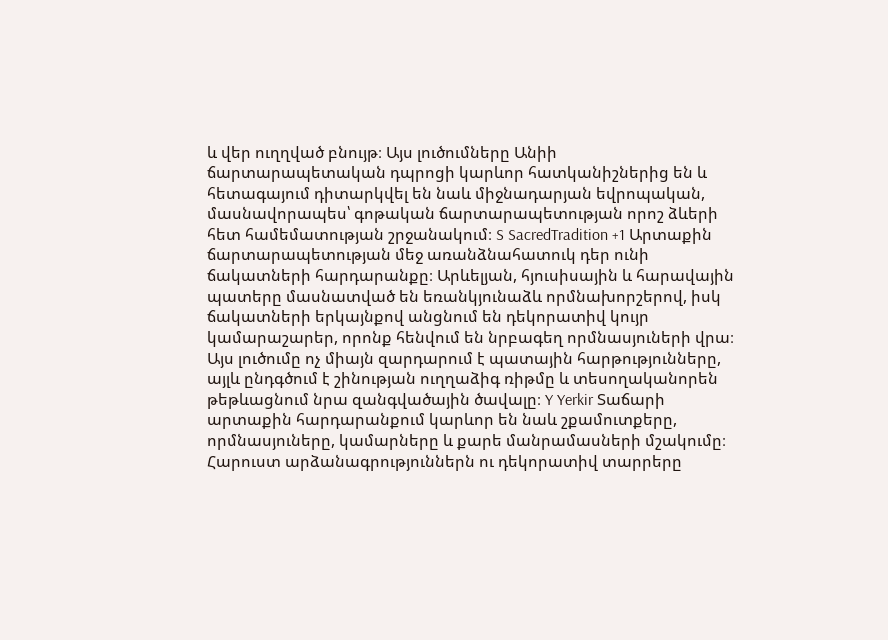և վեր ուղղված բնույթ։ Այս լուծումները Անիի ճարտարապետական դպրոցի կարևոր հատկանիշներից են և հետագայում դիտարկվել են նաև միջնադարյան եվրոպական, մասնավորապես՝ գոթական ճարտարապետության որոշ ձևերի հետ համեմատության շրջանակում։ S SacredTradition +1 Արտաքին ճարտարապետության մեջ առանձնահատուկ դեր ունի ճակատների հարդարանքը։ Արևելյան, հյուսիսային և հարավային պատերը մասնատված են եռանկյունաձև որմնախորշերով, իսկ ճակատների երկայնքով անցնում են դեկորատիվ կույր կամարաշարեր, որոնք հենվում են նրբագեղ որմնասյուների վրա։ Այս լուծումը ոչ միայն զարդարում է պատային հարթությունները, այլև ընդգծում է շինության ուղղաձիգ ռիթմը և տեսողականորեն թեթևացնում նրա զանգվածային ծավալը։ Y Yerkir Տաճարի արտաքին հարդարանքում կարևոր են նաև շքամուտքերը, որմնասյուները, կամարները և քարե մանրամասների մշակումը։ Հարուստ արձանագրություններն ու դեկորատիվ տարրերը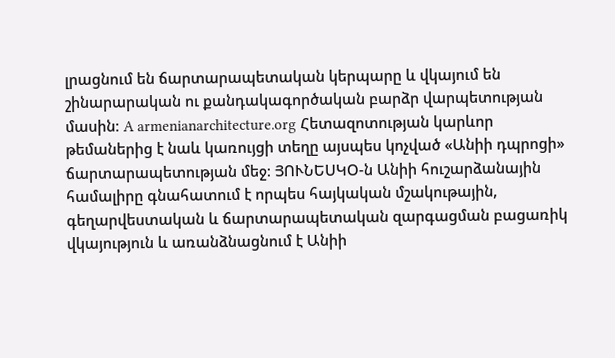լրացնում են ճարտարապետական կերպարը և վկայում են շինարարական ու քանդակագործական բարձր վարպետության մասին։ A armenianarchitecture.org Հետազոտության կարևոր թեմաներից է նաև կառույցի տեղը այսպես կոչված «Անիի դպրոցի» ճարտարապետության մեջ։ ՅՈՒՆԵՍԿՕ-ն Անիի հուշարձանային համալիրը գնահատում է որպես հայկական մշակութային, գեղարվեստական և ճարտարապետական զարգացման բացառիկ վկայություն և առանձնացնում է Անիի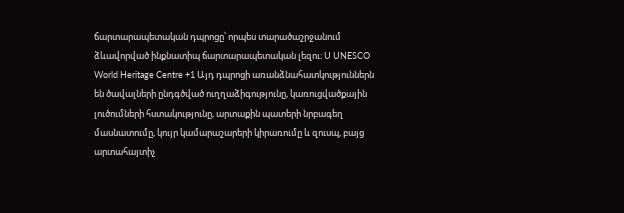ճարտարապետական դպրոցը՝ որպես տարածաշրջանում ձևավորված ինքնատիպ ճարտարապետական լեզու։ U UNESCO World Heritage Centre +1 Այդ դպրոցի առանձնահատկություններն են ծավալների ընդգծված ուղղաձիգությունը, կառուցվածքային լուծումների հստակությունը, արտաքին պատերի նրբագեղ մասնատումը, կույր կամարաշարերի կիրառումը և զուսպ, բայց արտահայտիչ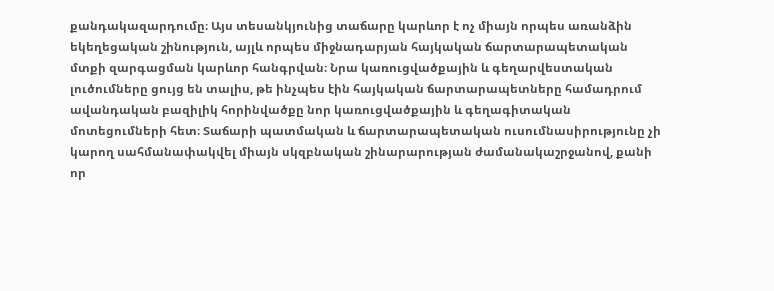քանդակազարդումը։ Այս տեսանկյունից տաճարը կարևոր է ոչ միայն որպես առանձին եկեղեցական շինություն, այլև որպես միջնադարյան հայկական ճարտարապետական մտքի զարգացման կարևոր հանգրվան։ Նրա կառուցվածքային և գեղարվեստական լուծումները ցույց են տալիս, թե ինչպես էին հայկական ճարտարապետները համադրում ավանդական բազիլիկ հորինվածքը նոր կառուցվածքային և գեղագիտական մոտեցումների հետ։ Տաճարի պատմական և ճարտարապետական ուսումնասիրությունը չի կարող սահմանափակվել միայն սկզբնական շինարարության ժամանակաշրջանով, քանի որ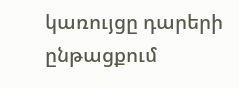կառույցը դարերի ընթացքում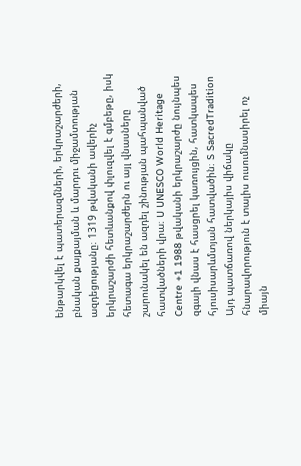ենթարկվել է պատերազմների, երկրաշարժերի, բնական քայքայման և մարդու միջամտության ազդեցությանը։ 1319 թվականի ավերիչ երկրաշարժի հետևանքով փլուզվել է գմբեթը, իսկ հետագա երկրաշարժերն ու այլ վնասները շարունակել են ազդել շինության պահպանված հատվածների վրա։ U UNESCO World Heritage Centre +1 1988 թվականի երկրաշարժը նույնպես զգալի վնաս է հասցրել կառույցին, հատկապես հյուսիսարևմտյան հատվածին։ S SacredTradition Այդ պատճառով ներկայիս վիճակը հնարավորություն է տալիս ուսումնասիրել ոչ միայն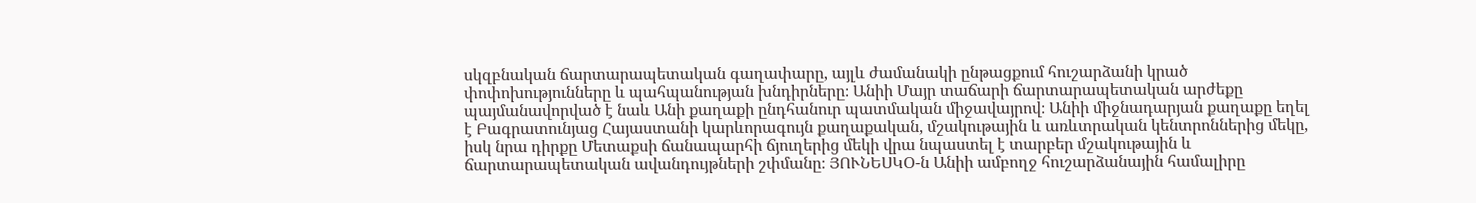սկզբնական ճարտարապետական գաղափարը, այլև ժամանակի ընթացքում հուշարձանի կրած փոփոխությունները և պահպանության խնդիրները։ Անիի Մայր տաճարի ճարտարապետական արժեքը պայմանավորված է նաև Անի քաղաքի ընդհանուր պատմական միջավայրով։ Անիի միջնադարյան քաղաքը եղել է Բագրատունյաց Հայաստանի կարևորագույն քաղաքական, մշակութային և առևտրական կենտրոններից մեկը, իսկ նրա դիրքը Մետաքսի ճանապարհի ճյուղերից մեկի վրա նպաստել է տարբեր մշակութային և ճարտարապետական ավանդույթների շփմանը։ ՅՈՒՆԵՍԿՕ-ն Անիի ամբողջ հուշարձանային համալիրը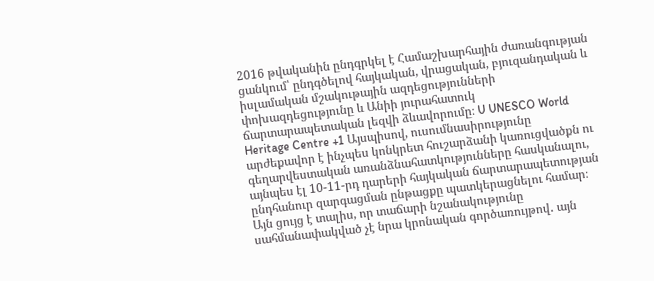2016 թվականին ընդգրկել է Համաշխարհային ժառանգության ցանկում՝ ընդգծելով հայկական, վրացական, բյուզանդական և իսլամական մշակութային ազդեցությունների փոխազդեցությունը և Անիի յուրահատուկ ճարտարապետական լեզվի ձևավորումը։ U UNESCO World Heritage Centre +1 Այսպիսով, ուսումնասիրությունը արժեքավոր է ինչպես կոնկրետ հուշարձանի կառուցվածքն ու գեղարվեստական առանձնահատկությունները հասկանալու, այնպես էլ 10-11-րդ դարերի հայկական ճարտարապետության ընդհանուր զարգացման ընթացքը պատկերացնելու համար։ Այն ցույց է տալիս, որ տաճարի նշանակությունը սահմանափակված չէ նրա կրոնական գործառույթով․ այն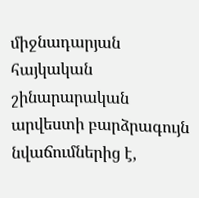միջնադարյան հայկական շինարարական արվեստի բարձրագույն նվաճումներից է,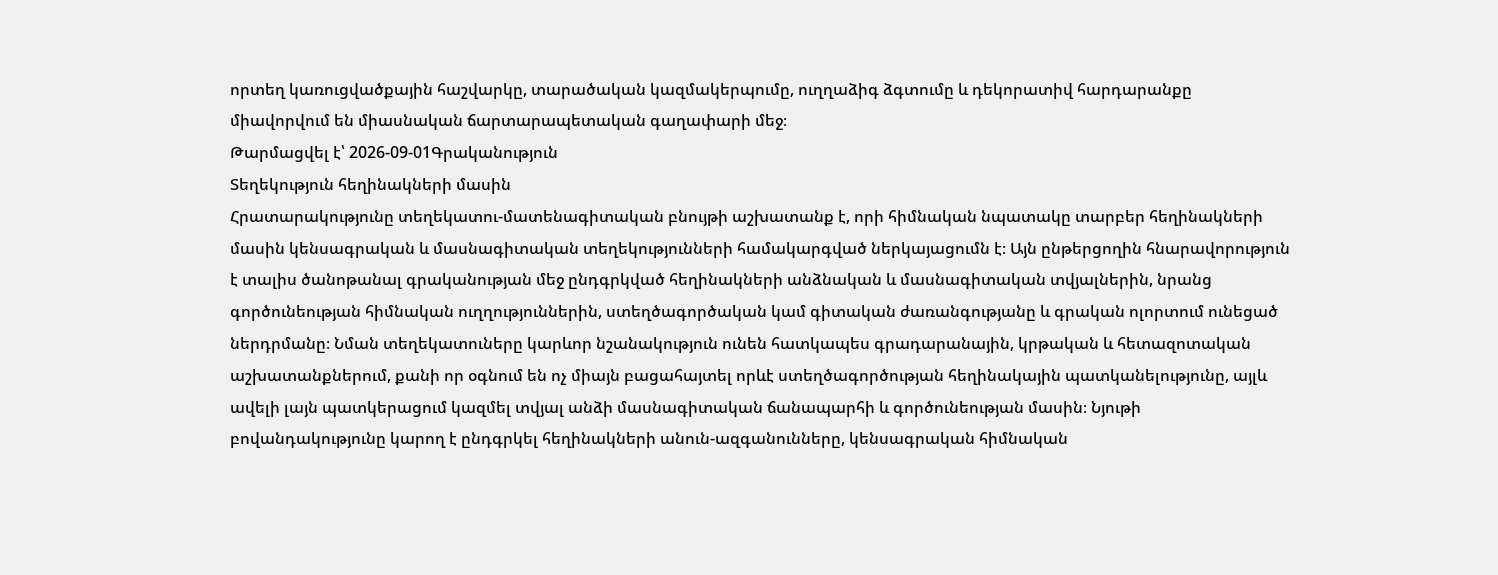որտեղ կառուցվածքային հաշվարկը, տարածական կազմակերպումը, ուղղաձիգ ձգտումը և դեկորատիվ հարդարանքը միավորվում են միասնական ճարտարապետական գաղափարի մեջ։
Թարմացվել է՝ 2026-09-01Գրականություն
Տեղեկություն հեղինակների մասին
Հրատարակությունը տեղեկատու-մատենագիտական բնույթի աշխատանք է, որի հիմնական նպատակը տարբեր հեղինակների մասին կենսագրական և մասնագիտական տեղեկությունների համակարգված ներկայացումն է։ Այն ընթերցողին հնարավորություն է տալիս ծանոթանալ գրականության մեջ ընդգրկված հեղինակների անձնական և մասնագիտական տվյալներին, նրանց գործունեության հիմնական ուղղություններին, ստեղծագործական կամ գիտական ժառանգությանը և գրական ոլորտում ունեցած ներդրմանը։ Նման տեղեկատուները կարևոր նշանակություն ունեն հատկապես գրադարանային, կրթական և հետազոտական աշխատանքներում, քանի որ օգնում են ոչ միայն բացահայտել որևէ ստեղծագործության հեղինակային պատկանելությունը, այլև ավելի լայն պատկերացում կազմել տվյալ անձի մասնագիտական ճանապարհի և գործունեության մասին։ Նյութի բովանդակությունը կարող է ընդգրկել հեղինակների անուն-ազգանունները, կենսագրական հիմնական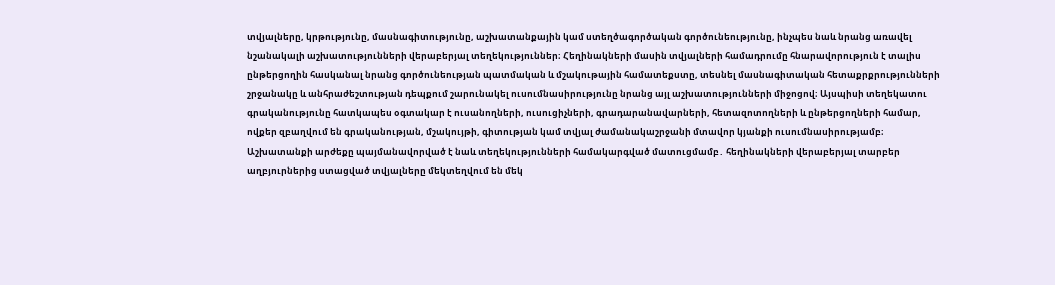տվյալները, կրթությունը, մասնագիտությունը, աշխատանքային կամ ստեղծագործական գործունեությունը, ինչպես նաև նրանց առավել նշանակալի աշխատությունների վերաբերյալ տեղեկություններ։ Հեղինակների մասին տվյալների համադրումը հնարավորություն է տալիս ընթերցողին հասկանալ նրանց գործունեության պատմական և մշակութային համատեքստը, տեսնել մասնագիտական հետաքրքրությունների շրջանակը և անհրաժեշտության դեպքում շարունակել ուսումնասիրությունը նրանց այլ աշխատությունների միջոցով։ Այսպիսի տեղեկատու գրականությունը հատկապես օգտակար է ուսանողների, ուսուցիչների, գրադարանավարների, հետազոտողների և ընթերցողների համար, ովքեր զբաղվում են գրականության, մշակույթի, գիտության կամ տվյալ ժամանակաշրջանի մտավոր կյանքի ուսումնասիրությամբ։ Աշխատանքի արժեքը պայմանավորված է նաև տեղեկությունների համակարգված մատուցմամբ․ հեղինակների վերաբերյալ տարբեր աղբյուրներից ստացված տվյալները մեկտեղվում են մեկ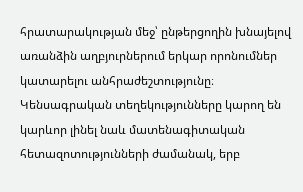հրատարակության մեջ՝ ընթերցողին խնայելով առանձին աղբյուրներում երկար որոնումներ կատարելու անհրաժեշտությունը։ Կենսագրական տեղեկությունները կարող են կարևոր լինել նաև մատենագիտական հետազոտությունների ժամանակ, երբ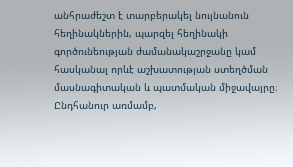անհրաժեշտ է տարբերակել նույնանուն հեղինակներին, պարզել հեղինակի գործունեության ժամանակաշրջանը կամ հասկանալ որևէ աշխատության ստեղծման մասնագիտական և պատմական միջավայրը։ Ընդհանուր առմամբ,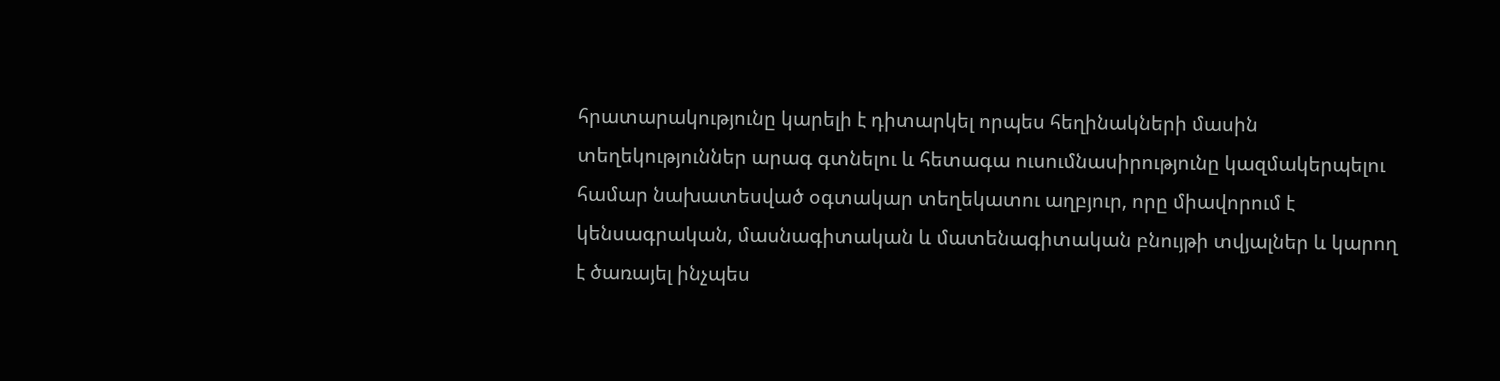հրատարակությունը կարելի է դիտարկել որպես հեղինակների մասին տեղեկություններ արագ գտնելու և հետագա ուսումնասիրությունը կազմակերպելու համար նախատեսված օգտակար տեղեկատու աղբյուր, որը միավորում է կենսագրական, մասնագիտական և մատենագիտական բնույթի տվյալներ և կարող է ծառայել ինչպես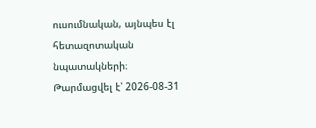ուսումնական, այնպես էլ հետազոտական նպատակների։
Թարմացվել է՝ 2026-08-31